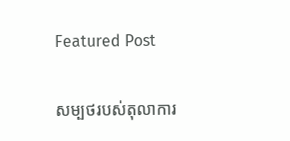Featured Post

សម្បថរបស់តុលាការ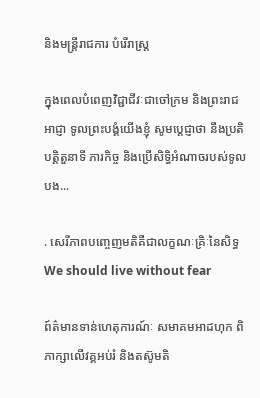និងមន្ត្រីរាជការ បំរើរាស្ត្រ

ក្នុងពេលបំពេញវិជ្ជាជីវៈជាចៅក្រម និងព្រះរាជអាជ្ញា ទូលព្រះបង្គំយើងខ្ញុំ សូមប្តេជ្ញាថា នឹងប្រតិបត្តិតួនាទី ភារកិច្ច និងប្រើសិទ្ធិអំណាចរបស់ទូលបង...

. សេរីភាពបញ្ចេញមតិគឺជាលក្ខណៈគ្រិៈនៃសិទ្ធ We should live without fear

ព៍ត៌មានទាន់ហេតុការណ៍ៈ សមាគមអាដហុក ពិភាក្សាលើវគ្គអប់រំ និងតស៊ូមតិ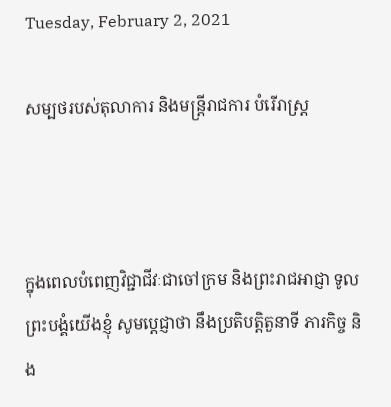Tuesday, February 2, 2021

សម្បថរបស់តុលាការ និងមន្ត្រីរាជការ បំរើរាស្ត្រ



ក្នុងពេលបំពេញវិជ្ជាជីវៈជាចៅក្រម និងព្រះរាជអាជ្ញា ទូលព្រះបង្គំយើងខ្ញុំ សូមប្តេជ្ញាថា នឹងប្រតិបត្តិតួនាទី ភារកិច្ច និង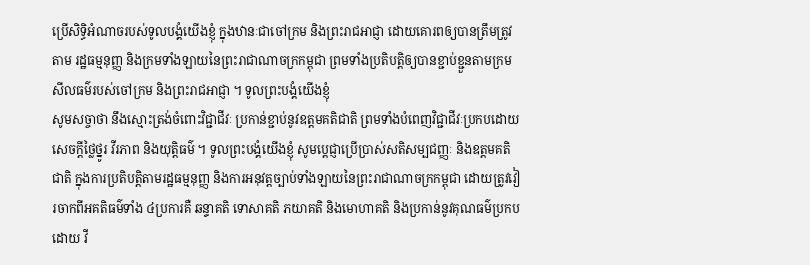ប្រើសិទ្ធិអំណាចរបស់ទូលបង្គំយើងខ្ញុំ ក្នុងឋានៈជាចៅក្រម និងព្រះរាជអាជ្ញា ដោយគោរពឲ្យបានត្រឹមត្រូវតាម រដ្ឋធម្មនុញ្ញ និងក្រមទាំងឡាយនៃព្រះរាជាណាចក្រកម្ពុជា ព្រមទាំងប្រតិបត្តិឲ្យបានខ្ជាប់ខ្ជួនតាមក្រមសីលធម៌របស់ចៅក្រម និងព្រះរាជអាជ្ញា ។ ទូលព្រះបង្គំយើងខ្ញុំ
សូមសច្ចាថា នឹងស្មោះត្រង់ចំពោះវិជ្ជាជីវៈ ប្រកាន់ខ្ជាប់នូវឧត្តមគតិជាតិ ព្រមទាំងបំពេញវិជ្ជាជីវៈប្រកបដោយសេចក្តីថ្លៃថ្នូរ វីរភាព និងយុត្តិធម៌ ។ ទូលព្រះបង្គំយើងខ្ញុំ សូមប្តេជ្ញាប្រើប្រាស់សតិសម្បជញ្ញៈ និងឧត្តមគតិជាតិ ក្នុងការប្រតិបត្តិតាមរដ្ឋធម្មនុញ្ញ និងការអនុវត្តច្បាប់ទាំងឡាយនៃព្រះរាជាណាចក្រកម្ពុជា ដោយត្រូវវៀរចាកពីអគតិធម៌ទាំង ៤ប្រការគឺ ឆន្ទាគតិ ទោសាគតិ ភយាគតិ និងមោហាគតិ និងប្រកាន់នូវគុណធម៌ប្រកបដោយ វី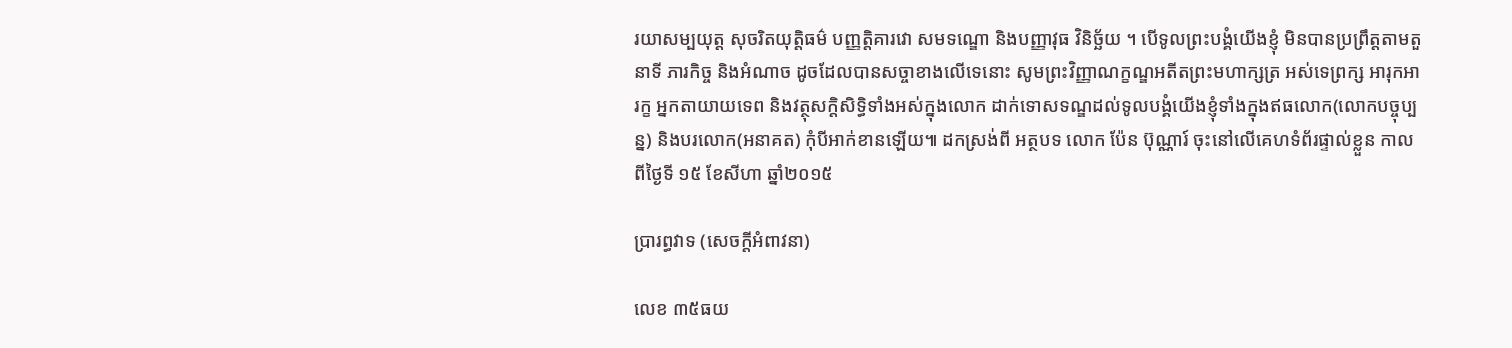រយាសម្បយុត្ត សុចរិតយុត្តិធម៌ បញ្ញត្តិគារវោ សមទណ្ឌោ និងបញ្ញាវុធ វិនិច្ឆ័យ ។ បើទូលព្រះបង្គំយើងខ្ញុំ មិនបានប្រព្រឹត្តតាមតួនាទី ភារកិច្ច និងអំណាច ដូចដែលបានសច្ចាខាងលើទេនោះ សូមព្រះវិញ្ញាណក្ខណ្ឌអតីតព្រះមហាក្សត្រ អស់ទេព្រក្ស អារុកអារក្ខ អ្នកតាយាយទេព និងវត្ថុសក្តិសិទ្ធិទាំងអស់ក្នុងលោក ដាក់ទោសទណ្ឌដល់ទូលបង្គំយើងខ្ញុំទាំងក្នុងឥធលោក(លោកបច្ចុប្បន្ន) និងបរលោក(អនាគត) កុំបីអាក់ខានឡើយ៕ ដកស្រង់ពី អត្ថបទ លោក ប៉ែន ប៊ុណ្ណារ៍ ចុះនៅលើគេហទំព័រផ្ទាល់ខ្លួន កាលពីថ្ងៃទី ១៥ ខែសីហា ឆ្នាំ២០១៥

ប្រារព្ធវាទ (សេចក្តីអំពាវនា)

លេខ ៣៥ធយ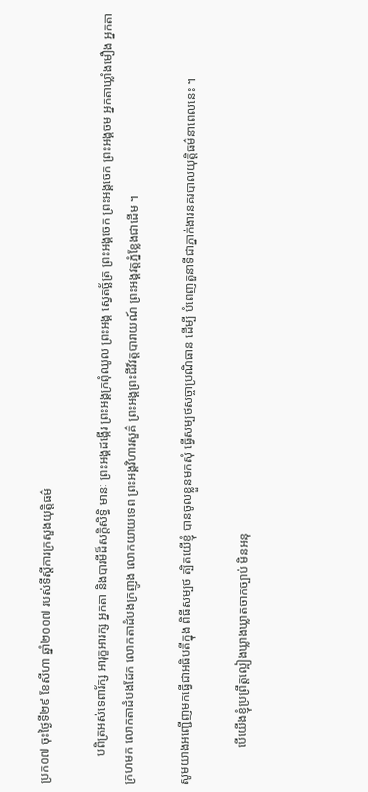ប្រក០៧ ចុះថ្ងៃទី២៩ ខែសីហា ឆ្នាំ២០០៧ របស់ទីស្តីការក្រសួងយុត្តិធម៌

         បពិត្រអស់ទេពារ័ក្ស អារុក្ខអារក្ស អ្នកតា និងបារមីដ៏សក្តិសិទ្ធិ មានៈ ព្រះអង្គដង្កើរ ព្រះអង្គក្រពុំឈូល ព្រះអង្គ ស្វេតច្ឆ័ត្រ ព្រះអង្គចេក ព្រះអង្គចេក ព្រះអង្គចម អ្នកតាឃ្លាំងមឿង អ្នកតាក្រហមក លោកតាដំបងដែក លោកតាដំបងក្រញូង លោកយាយទេព ព្រះអង្គវិហារសួគ៌ ព្រះអង្គព្រះជីវ៏វត្តបារាយណ៍ ព្រះអង្គវត្តភ្នំខ្លែងជាដើម ។

សូមយាងអញ្ជើញមកធ្វើជាអធិបតីក្នុង ពិធីសម្បថ ត្បិតយើខ្ញុំ បានចូលខ្លួនមកសុំ ធ្វើសម្បថសច្ចាប្រណិធាន ដើម្បី បំពេញតួនាទីជាភ្នាក់ងារនគរបាលយុត្តិធម៌នាពេលនេះ ។

            បើយើងខ្ញុំប្រព្រឹត្តល្អៀងឃ្លាងឃ្លាតចាកច្បាប់ មិនអនុ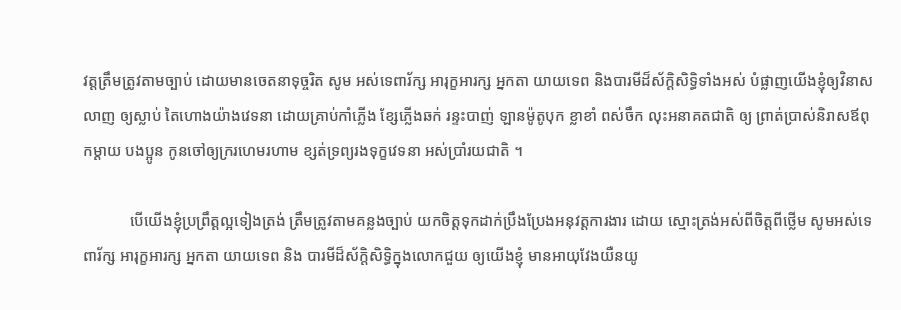វត្តត្រឹមត្រូវតាមច្បាប់ ដោយមានចេតនាទុច្ចរិត សូម អស់ទេពារ័ក្ស អារុក្ខអារក្ស អ្នកតា យាយទេព និងបារមីដ៏ស័ក្តិសិទ្ធិទាំងអស់ បំផ្លាញយើងខ្ញុំឲ្យវិនាសលាញ ឲ្យស្លាប់ តៃហោងយ៉ាងវេទនា ដោយគ្រាប់កាំភ្លើង ខែ្សភ្លើងឆក់ រន្ទះបាញ់ ឡានម៉ូតូបុក ខ្លាខាំ ពស់ចឹក លុះអនាគតជាតិ ឲ្យ ព្រាត់ប្រាស់និរាសឪពុកម្តាយ បងប្អូន កូនចៅឲ្យក្ររហេមរហាម ខ្សត់ទ្រព្យរងទុក្ខវេទនា អស់ប្រាំរយជាតិ ។

            បើយើងខ្ញុំប្រព្រឹត្តល្អទៀងត្រង់ ត្រឹមត្រូវតាមគន្លងច្បាប់ យកចិត្តទុកដាក់ប្រឹងប្រែងអនុវត្តការងារ ដោយ ស្មោះត្រង់អស់ពីចិត្តពីថ្លើម សូមអស់ទេពារ័ក្ស អារុក្ខអារក្ស អ្នកតា យាយទេព និង បារមីដ៏ស័ក្តិសិទ្ធិក្នុងលោកជួយ ឲ្យយើងខ្ញុំ មានអាយុវែងយឺនយូ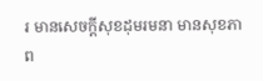រ មានសេចក្តីសុខដុមរមនា មានសុខភាព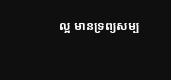ល្អ មានទ្រព្យសម្ប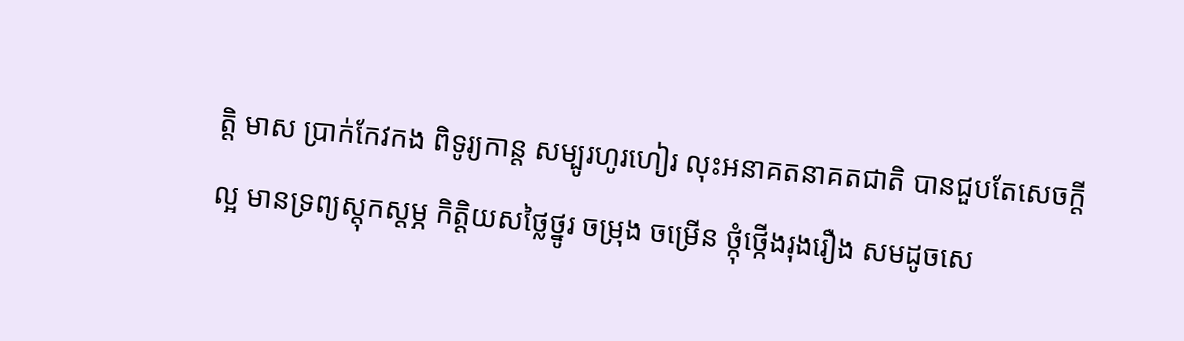ត្តិ មាស ប្រាក់កែវកង ពិទូរ្យកាន្ត សម្បូរហូរហៀរ លុះអនាគតនាគតជាតិ បានជួបតែសេចក្តីល្អ មានទ្រព្យស្តុកស្តម្ភ កិត្តិយសថ្លៃថ្នូរ ចម្រុង ចម្រើន ថ្កុំថ្កើងរុងរឿង សមដូចសេ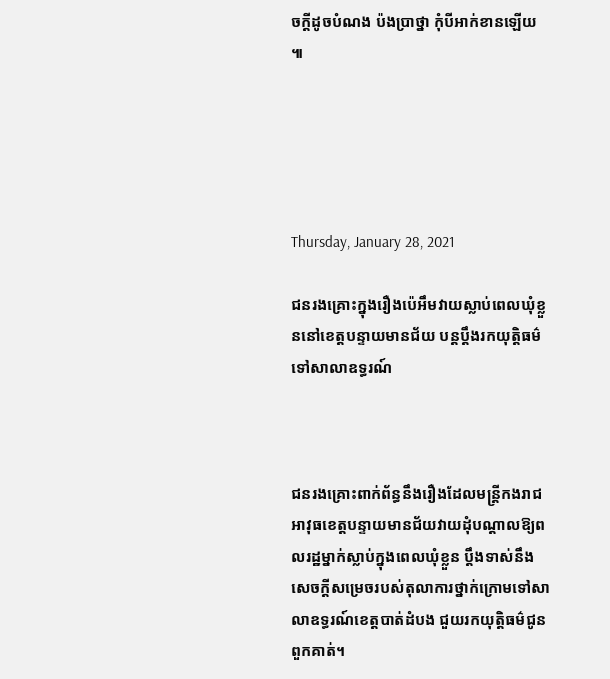ចក្តីដូចបំណង ប៉ងប្រាថ្នា កុំបីអាក់ខានឡើយ ៕





Thursday, January 28, 2021

ជនរងគ្រោះក្នុងរឿងប៉េអឹមវាយស្លាប់ពេលឃុំខ្លួននៅខេត្តបន្ទាយមានជ័យ បន្តប្ដឹងរកយុត្តិធម៌ទៅសាលាឧទ្ធរណ៍



ជនរងគ្រោះពាក់ព័ន្ធនឹងរឿងដែលមន្ត្រីកងរាជអាវុធខេត្តបន្ទាយមានជ័យវាយដុំបណ្ដាលឱ្យពលរដ្ឋម្នាក់ស្លាប់ក្នុងពេលឃុំខ្លួន ប្ដឹងទាស់នឹងសេចក្ដីសម្រេចរបស់តុលាការថ្នាក់ក្រោមទៅសាលាឧទ្ធរណ៍ខេត្តបាត់ដំបង ជួយរកយុត្តិធម៌ជូនពួកគាត់។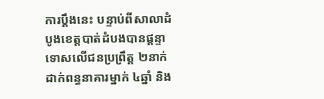ការប្ដឹងនេះ បន្ទាប់ពីសាលាដំបូងខេត្តបាត់ដំបងបានផ្ដន្ទាទោសលើជនប្រព្រឹត្ត ២នាក់ដាក់ពន្ធនាគារម្នាក់ ៤ឆ្នាំ និង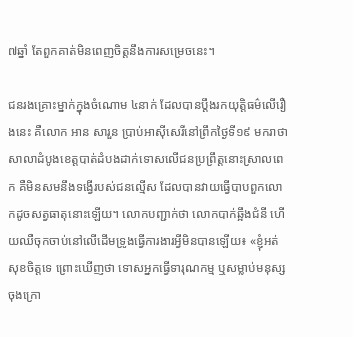៧ឆ្នាំ តែពួកគាត់មិនពេញចិត្តនឹងការសម្រេចនេះ។

ជនរងគ្រោះម្នាក់ក្នុងចំណោម ៤នាក់ ដែលបានប្ដឹងរកយុត្តិធម៌លើរឿងនេះ គឺលោក អាន សារួន ប្រាប់អាស៊ីសេរីនៅព្រឹកថ្ងៃទី១៩ មករាថា សាលាដំបូងខេត្តបាត់ដំបងដាក់ទោសលើជនប្រព្រឹត្តនោះស្រាលពេក គឺមិនសមនឹងទង្វើរបស់ជនល្មើស ដែលបានវាយធ្វើបាបពួកលោកដូចសត្វធាតុនោះឡើយ។ លោកបញ្ជាក់ថា លោកបាក់ឆ្អឹងជំនី ហើយឈឺចុកចាប់នៅលើដើមទ្រូងធ្វើការងារអ្វីមិនបានឡើយ៖ «ខ្ញុំអត់សុខចិត្តទេ ព្រោះឃើញថា ទោសអ្នកធ្វើទារុណកម្ម ឬសម្លាប់មនុស្ស ចុងក្រោ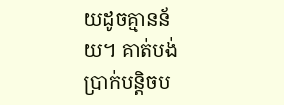យដូចគ្មានន័យ។ គាត់បង់ប្រាក់បន្តិចប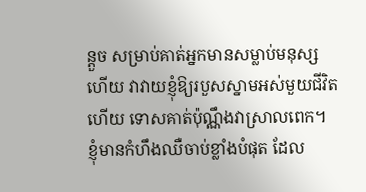ន្តួច សម្រាប់គាត់អ្នកមានសម្លាប់មនុស្សហើយ វាវាយខ្ញុំឱ្យរបួសស្នាមអស់មួយជីវិតហើយ ទោសគាត់ប៉ុណ្ណឹងវាស្រាលពេក។ ខ្ញុំមានកំហឹងឈឺចាប់ខ្លាំងបំផុត ដែល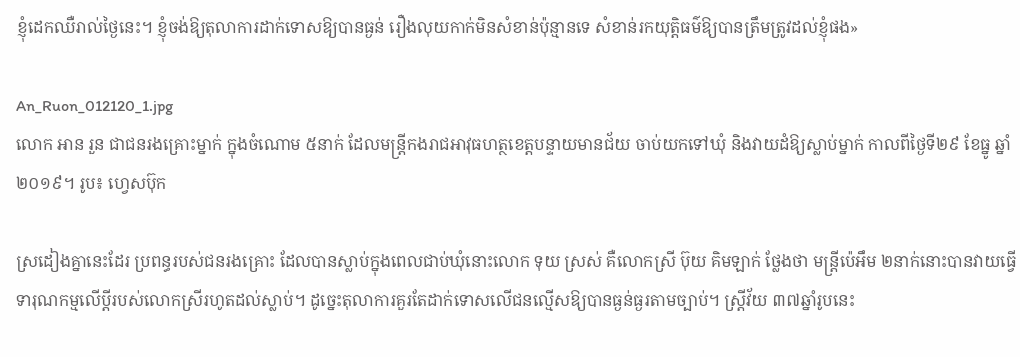ខ្ញុំដេកឈឺរាល់ថ្ងៃនេះ។ ខ្ញុំចង់ឱ្យតុលាការដាក់ទោសឱ្យបានធ្ងន់ រឿងលុយកាក់មិនសំខាន់ប៉ុន្មានទេ សំខាន់រកយុត្តិធម៌ឱ្យបានត្រឹមត្រូវដល់ខ្ញុំផង»

An_Ruon_012120_1.jpg
លោក អាន រួន ជាជនរងគ្រោះម្នាក់ ក្នុងចំណោម ៥នាក់ ដែលមន្ត្រីកងរាជអាវុធហត្ថខេត្តបន្ទាយមានជ័យ ចាប់យកទៅឃុំ និងវាយដំឱ្យស្លាប់ម្នាក់ កាលពីថ្ងៃទី២៩ ខែធ្នូ ឆ្នាំ២០១៩។ រូប៖ ហ្វេសប៊ុក

ស្រដៀងគ្នានេះដែរ ប្រពន្ធរបស់ជនរងគ្រោះ ដែលបានស្លាប់ក្នុងពេលជាប់ឃុំនោះលោក ទុយ ស្រស់ គឺលោកស្រី ប៊ុយ គិមឡាក់ ថ្លែងថា មន្ត្រីប៉េអឹម ២នាក់នោះបានវាយធ្វើទារុណកម្មលើប្ដីរបស់លោកស្រីរហូតដល់ស្លាប់។ ដូច្នេះតុលាការគួរតែដាក់ទោសលើជនល្មើសឱ្យបានធ្ងន់ធ្ងរតាមច្បាប់។ ស្ត្រីវ័យ ៣៧ឆ្នាំរូបនេះ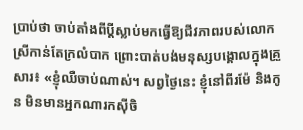ប្រាប់ថា ចាប់តាំងពីប្ដីស្លាប់មកធ្វើឱ្យជីវភាពរបស់លោកស្រីកាន់តែក្រលំបាក ព្រោះបាត់បង់មនុស្សបង្គោលក្នុងគ្រួសារ៖ «ខ្ញុំឈឺចាប់ណាស់។ សព្វថ្ងៃនេះ ខ្ញុំនៅពីរម៉ែ និងកូន មិនមានអ្នកណារកស៊ីចិ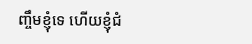ញ្ចឹមខ្ញុំទេ ហើយខ្ញុំជំ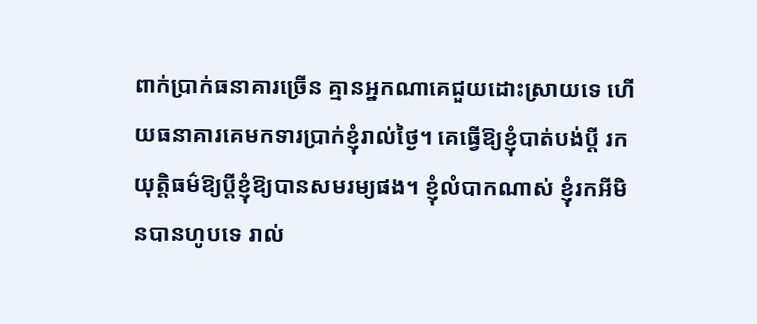ពាក់ប្រាក់ធនាគារច្រើន គ្មានអ្នកណាគេជួយដោះស្រាយទេ ហើយធនាគារគេមកទារប្រាក់ខ្ញុំរាល់ថ្ងៃ។ គេធ្វើឱ្យខ្ញុំបាត់បង់ប្ដី រកយុត្តិធម៌ឱ្យប្ដីខ្ញុំឱ្យបានសមរម្យផង។ ខ្ញុំលំបាកណាស់ ខ្ញុំរកអីមិនបានហូបទេ រាល់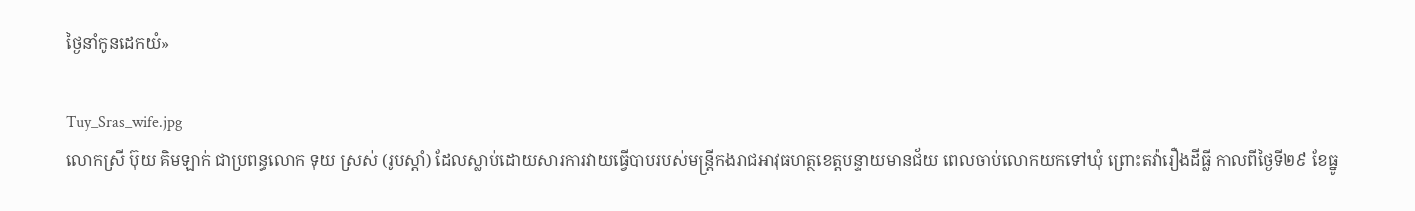ថ្ងៃនាំកូនដេកយំ»

Tuy_Sras_wife.jpg
លោកស្រី ប៊ុយ គិមឡាក់ ជាប្រពន្ធលោក ទុយ ស្រស់ (រូបស្ដាំ) ដែលស្លាប់ដោយសារការវាយធ្វើបាបរបស់មន្ត្រីកងរាជអាវុធហត្ថខេត្តបន្ទាយមានជ័យ ពេលចាប់លោកយកទៅឃុំ ព្រោះតវ៉ារឿងដីធ្លី កាលពីថ្ងៃទី២៩ ខែធ្នូ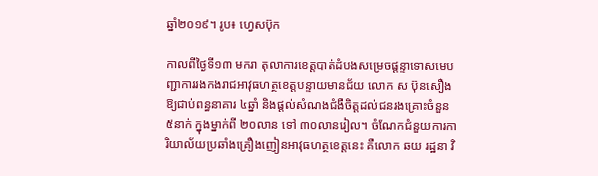ឆ្នាំ២០១៩។ រូប៖ ហ្វេសប៊ុក

កាលពីថ្ងៃទី១៣ មករា តុលាការខេត្តបាត់ដំបងសម្រេចផ្ដន្ទាទោសមេបញ្ជាការរងកងរាជអាវុធហត្ថខេត្តបន្ទាយមានជ័យ លោក ស ប៊ុនសឿង ឱ្យជាប់ពន្ធនាគារ ៤ឆ្នាំ និងផ្ដល់សំណងជំងឺចិត្តដល់ជនរងគ្រោះចំនួន ៥នាក់ ក្នុងម្នាក់ពី ២០លាន ទៅ ៣០លានរៀល។ ចំណែកជំនួយការការិយាល័យប្រឆាំងគ្រឿងញៀនអាវុធហត្ថខេត្តនេះ គឺលោក ឆយ រដ្ឋនា វិ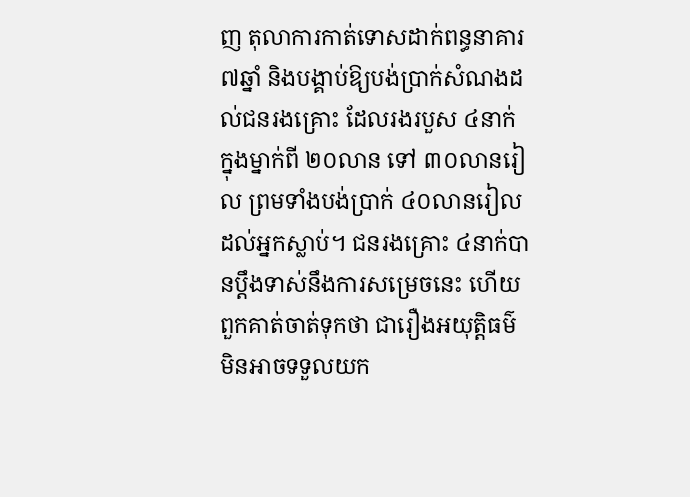ញ តុលាការកាត់ទោសដាក់ពន្ធនាគារ៧ឆ្នាំ និងបង្គាប់ឱ្យបង់ប្រាក់សំណងដល់ជនរងគ្រោះ ដែលរងរបួស ៤នាក់ ក្នុងម្នាក់ពី ២០លាន ទៅ ៣០លានរៀល ព្រមទាំងបង់ប្រាក់ ៤០លានរៀលដល់អ្នកស្លាប់។ ជនរងគ្រោះ ៤នាក់បានប្ដឹងទាស់នឹងការសម្រេចនេះ ហើយពួកគាត់ចាត់ទុកថា ជារឿងអយុត្តិធម៌មិនអាចទទួលយក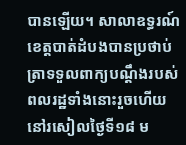បានឡើយ។ សាលាឧទ្ធរណ៍ខេត្តបាត់ដំបងបានប្រថាប់ត្រាទទួលពាក្យបណ្ដឹងរបស់ពលរដ្ឋទាំងនោះរួចហើយ នៅរសៀលថ្ងៃទី១៨ ម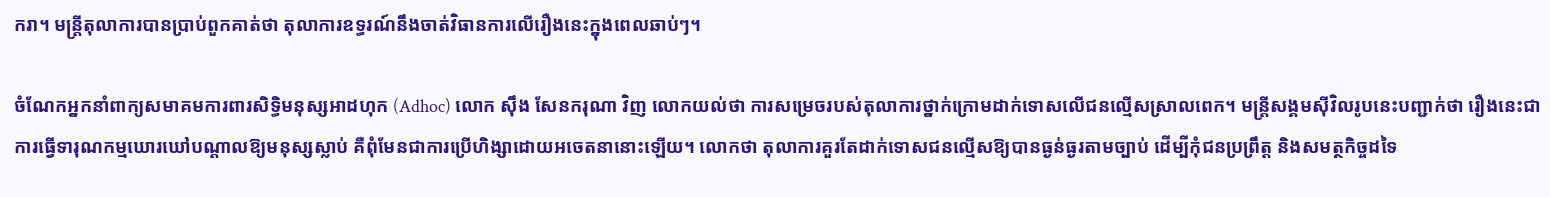ករា។ មន្ត្រីតុលាការបានប្រាប់ពួកគាត់ថា តុលាការឧទ្ធរណ៍នឹងចាត់វិធានការលើរឿងនេះក្នុងពេលឆាប់ៗ។

ចំណែកអ្នកនាំពាក្យសមាគមការពារសិទ្ធិមនុស្សអាដហុក (Adhoc) លោក ស៊ឹង សែនករុណា វិញ លោកយល់ថា ការសម្រេចរបស់តុលាការថ្នាក់ក្រោមដាក់ទោសលើជនល្មើសស្រាលពេក។ មន្ត្រីសង្គមស៊ីវិលរូបនេះបញ្ជាក់ថា រឿងនេះជាការធ្វើទារុណកម្មឃោរឃៅបណ្ដាលឱ្យមនុស្សស្លាប់ គឺពុំមែនជាការប្រើហិង្សាដោយអចេតនានោះឡើយ។ លោកថា តុលាការគួរតែដាក់ទោសជនល្មើសឱ្យបានធ្ងន់ធ្ងរតាមច្បាប់ ដើម្បីកុំជនប្រព្រឹត្ត និងសមត្ថកិច្ចដទៃ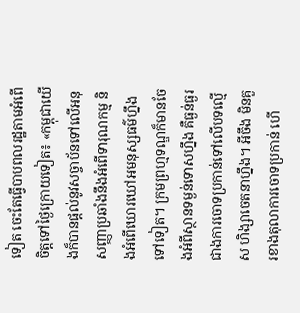ទៀត ចេះតែធ្វើបាបពលរដ្ឋតាមអំពើចិត្តទៅថ្ងៃក្រោយទៀត៖ «កម្ពុជាយើងក៏បានផ្ដល់នូវសច្ចាប័នទៅលើអនុសញ្ញាប្រឆាំងនឹងអំពើទារុណកម្ម និងអំពើឃោរឃៅអមនុស្សធម៌ហ្នឹងទៅទៀត។ ក្រមព្រហ្មទណ្ឌក៏មានចែងអំពីស្ថានទម្ងន់ទោសហ្នឹង គឺធ្ងន់ធ្ងរជាងការចោទប្រកាន់ទៅលើបទល្មើស ហិង្សាចេតនាហ្នឹង។ អីចឹង មិនគួរខាងតុលាការចោទប្រកាន់ ហើ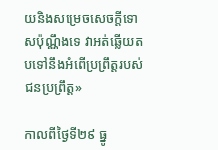យនិងសម្រេចសេចក្ដីទោសប៉ុណ្ណឹងទេ វាអត់ឆ្លើយតបទៅនឹងអំពើប្រព្រឹត្តរបស់ជនប្រព្រឹត្ត»

កាលពីថ្ងៃទី២៩ ធ្នូ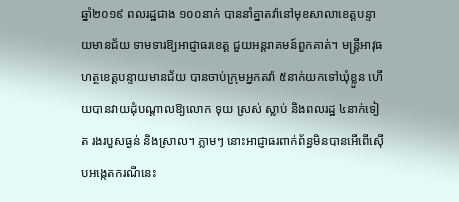ឆ្នាំ២០១៩ ពលរដ្ឋជាង ១០០នាក់ បាននាំគ្នាតវ៉ានៅមុខសាលាខេត្តបន្ទាយមានជ័យ ទាមទារឱ្យអាជ្ញាធរខេត្ត ជួយអន្តរាគមន៍ពួកគាត់។ មន្ត្រីអាវុធហត្ថខេត្តបន្ទាយមានជ័យ បានចាប់ក្រុមអ្នកតវ៉ា ៥នាក់យកទៅឃុំខ្លួន ហើយបានវាយដុំបណ្ដាលឱ្យលោក ទុយ ស្រស់ ស្លាប់ និងពលរដ្ឋ ៤នាក់ទៀត រងរបួសធ្ងន់ និងស្រាល។ ភ្លាមៗ នោះអាជ្ញាធរពាក់ព័ន្ធមិនបានអើពើស៊ើបអង្កេតករណីនេះ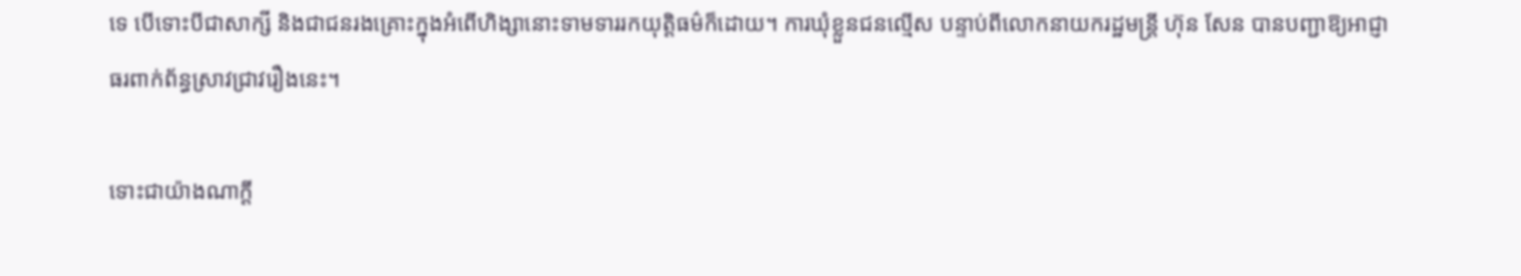ទេ បើទោះបីជាសាក្សី និងជាជនរងគ្រោះក្នុងអំពើហិង្សានោះទាមទាររកយុត្តិធម៌ក៏ដោយ។ ការឃុំខ្លួនជនល្មើស បន្ទាប់ពីលោកនាយករដ្ឋមន្ត្រី ហ៊ុន សែន បានបញ្ជាឱ្យអាជ្ញាធរពាក់ព័ន្ធស្រាវជ្រាវរឿងនេះ។

ទោះជាយ៉ាងណាក្ដី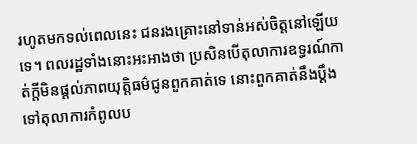រហូតមកទល់ពេលនេះ ជនរងគ្រោះនៅទាន់អស់ចិត្តនៅឡើយទេ។ ពលរដ្ឋទាំងនោះអះអាងថា ប្រសិនបើតុលាការឧទ្ធរណ៍កាត់ក្ដីមិនផ្ដល់ភាពយុត្តិធម៌ជូនពួកគាត់ទេ នោះពួកគាត់នឹងប្ដឹងទៅតុលាការកំពូលប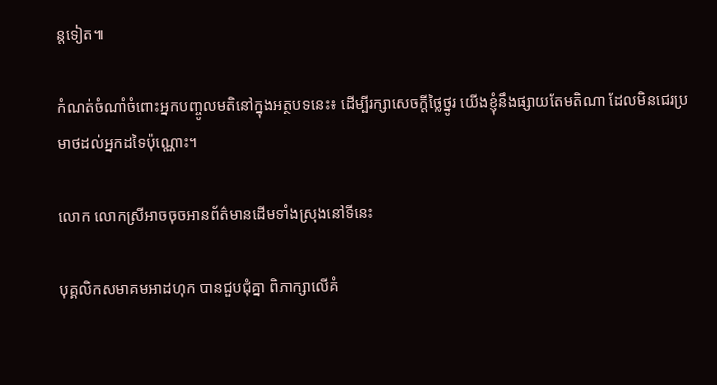ន្តទៀត៕

កំណត់ចំណាំចំពោះអ្នកបញ្ចូលមតិនៅក្នុងអត្ថបទនេះ៖ ដើម្បីរក្សាសេចក្ដីថ្លៃថ្នូរ យើងខ្ញុំនឹងផ្សាយតែមតិណា ដែលមិនជេរប្រមាថដល់អ្នកដទៃប៉ុណ្ណោះ។

លោក លោកស្រីអាចចុចអានព័ត៌មានដើមទាំងស្រុងនៅទីនេះ

បុគ្គលិកសមាគមអាដហុក បានជួបជុំគ្នា ពិភាក្សាលើគំ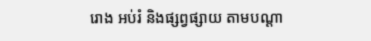រោង អប់រំ និងផ្សព្វផ្សាយ តាមបណ្តា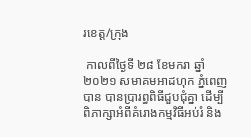រខេត្ត/ក្រុង

 កាលពីថ្ងៃទី ២៨ ខែមករា ឆ្នាំ២០២១ សមាគមអាដហុក ភ្នំពេញបាន បានប្រារព្ធពិធីជួបជុំគ្នា ដើម្បីពិភាក្សាអំពីគំរោងកម្មវិធីអប់រំ និង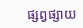ផ្សព្វផ្សាយ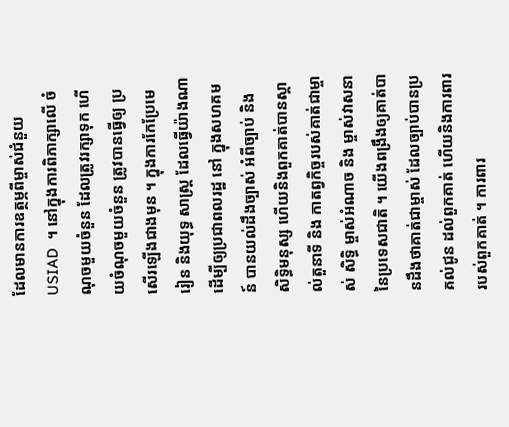ដែលមានការឧត្ថម្ភពីម្ចាស់ជំនួយ  USIAD  ។ នៅក្នុងការពិភាក្សាលើ ចំណុចមួយចំនួន ដែលត្រូវរក្សាទុក ហើយចំណុចមួយចំនួន ត្រូវបានធ្វើឲ្យ ប្រសើរឡើងជាងមុន ។ ក្នុងការកែប្រែមេរៀន និងយុទ្ធ សាស្ត្រ ដែលធ្វើយ៉ាងណា ដើម្បីឲ្យប្រជាពលរដ្ឋ នៅ ក្នុងសហគមន៍ បានយល់ដឹងច្បាស់ អំពីច្បាប់ និង សិទ្ធិមនុស្ស ហើយនិងពួកគាត់បានស្គាល់តួនាទី និង កាតព្វកិច្ចរបស់គាត់ជាម្ចាស់ សិទ្ធិ ម្ចាស់អំណាច និង ម្ចាស់វាសនានៃប្រទេសជាតិ ។ យើងពង្រឹងឲ្យគាត់បានដឹងថាគាត់ជាម្ចាស់ ដែលច្បាប់បានប្រគល់ជូន ដល់ពួកគាត់ ហើយនិងការពាររបស់ពួកគាត់ ។ ការពារ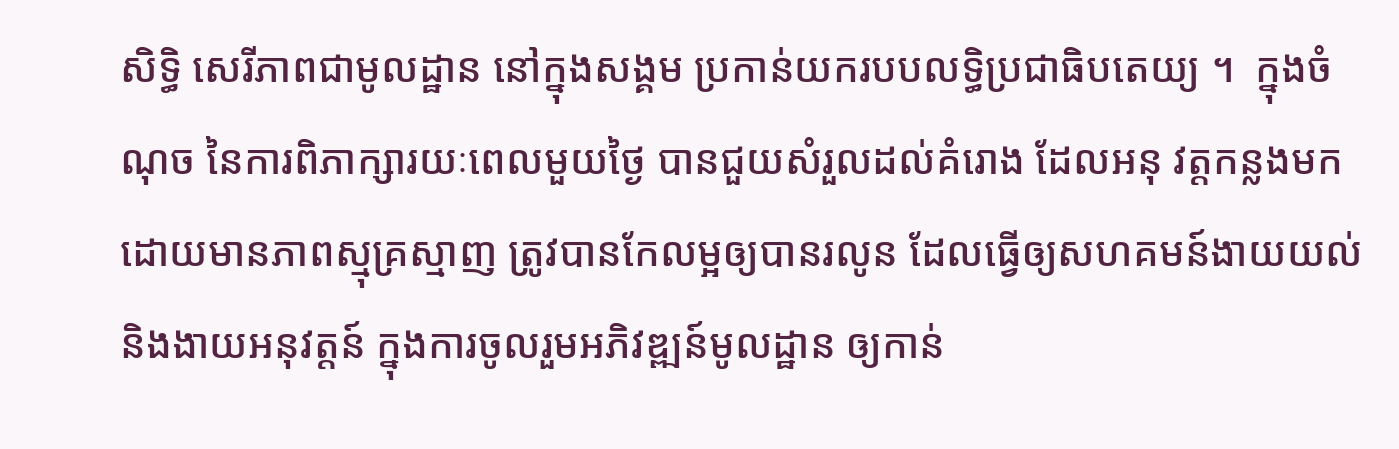សិទ្ធិ សេរីភាពជាមូលដ្ឋាន នៅក្នុងសង្គម ប្រកាន់យករបបលទ្ធិប្រជាធិបតេយ្យ ។  ក្នុងចំណុច នៃការពិភាក្សារយៈពេលមួយថ្ងៃ បានជួយសំរួលដល់គំរោង ដែលអនុ វត្តកន្លងមក ដោយមានភាពស្មុគ្រស្មាញ ត្រូវបានកែលម្អឲ្យបានរលូន ដែលធ្វើឲ្យសហគមន៍ងាយយល់ និងងាយអនុវត្តន៍ ក្នុងការចូលរួមអភិវឌ្ឍន៍មូលដ្ឋាន ឲ្យកាន់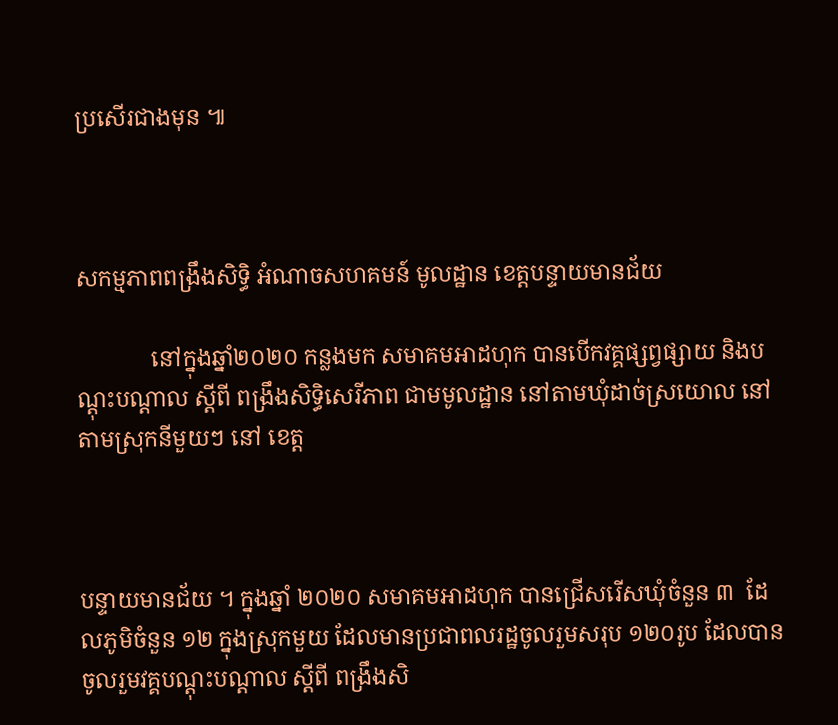ប្រសើរជាងមុន ៕



សកម្មភាពពង្រឹងសិទ្ធិ អំណាចសហគមន៍ មូលដ្ឋាន ខេត្តបន្ទាយមានជ័យ

             នៅក្នុងឆ្នាំ២០២០ កន្លងមក សមាគមអាដហុក បានបើកវគ្គផ្សព្វផ្សាយ និងបណ្តុះបណ្តាល ស្តីពី ពង្រឹងសិទ្ធិសេរីភាព ជាមមូលដ្ឋាន នៅតាមឃុំដាច់ស្រយោល នៅតាមស្រុកនីមួយៗ នៅ ខេត្ត



បន្ទាយមានជ័យ ។ ក្នុងឆ្នាំ ២០២០ សមាគមអាដហុក បានជ្រើសរើសឃុំចំនួន ៣  ដែលភូមិចំនួន ១២ ក្នុងស្រុកមួយ ដែលមានប្រជាពលរដ្ឋចូលរួមសរុប ១២០រូប ដែលបានចូលរួមវគ្គបណ្តុះបណ្តាល ស្តីពី ពង្រឹងសិ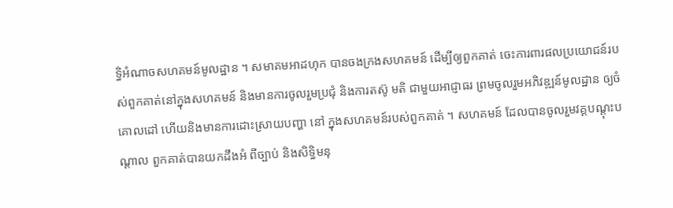ទ្ធិអំណាចសហគមន៍មូលដ្ឋាន ។ សមាគមអាដហុក បានចងក្រងសហគមន៍ ដើម្បីឲ្យពួកគាត់ ចេះការពារផលប្រយោជន៍របស់ពួកគាត់នៅក្នុងសហគមន៍ និងមានការចូលរួមប្រជុំ និងការតស៊ូ មតិ ជាមួយអាជ្ញាធរ ព្រមចូលរួមអភិវឌ្ឍន៍មូលដ្ឋាន ឲ្យចំគោលដៅ ហើយនិងមានការដោះស្រាយបញ្ហា នៅ ក្នុងសហគមន៍របស់ពួកគាត់ ។ សហគមន៍ ដែលបានចូលរួមវគ្គបណ្តុះបណ្តាល ពួកគាត់បានយកដឹងអំ ពីច្បាប់ និងសិទ្ធិមនុ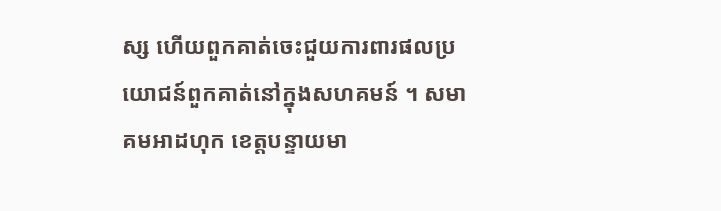ស្ស ហើយពួកគាត់ចេះជួយការពារផលប្រយោជន៍ពួកគាត់នៅក្នុងសហគមន៍ ។ សមាគមអាដហុក ខេត្តបន្ទាយមា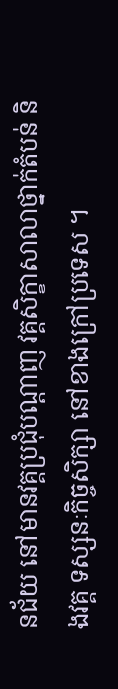នជ័យ នៅមានវគ្គប្រជុំបណ្តាញ វគ្គសិក្ខាសាលាថ្នាក់តំបន់ និងវគ្គ ទស្សនៈកិច្ចសិក្សា នៅខាងក្រៅប្រទេស ។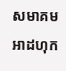សមាគមអាដហុក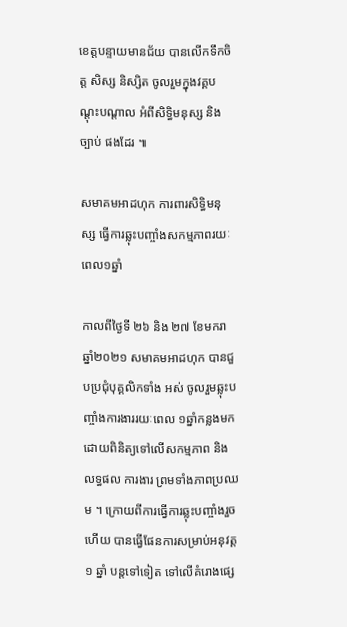ខេត្តបន្ទាយមានជ័យ បានលើកទឹកចិត្ត សិស្ស និស្សិត ចូលរួមក្នុងវគ្គបណ្តុះបណ្តាល អំពីសិទ្ធិមនុស្ស និង ច្បាប់ ផងដែរ ៕

សមាគមអាដហុក ការពារសិទ្ធិមនុស្ស ធ្វើការឆ្លុះបញ្ចាំងសកម្មភាពរយៈពេល១ឆ្នាំ

កាលពីថ្ងៃទី ២៦ និង ២៧ ខែមករា ឆ្នាំ២០២១ សមាគមអាដហុក បានជួបប្រជុំបុគ្គលិកទាំង អស់ ចូលរួមឆ្លុះបញ្ចាំងការងាររយៈពេល ១ឆ្នាំកន្លងមក ដោយពិនិត្យទៅលើសកម្មភាព និង លទ្ធផល ការងារ ព្រមទាំងភាពប្រឈម ។ ក្រោយពីការធ្វើការឆ្លុះបញ្ចាំងរួចហើយ បានធ្វើផែនការសម្រាប់អនុវត្ត១ ឆ្នាំ បន្តទៅទៀត ទៅលើគំរោងផ្សេ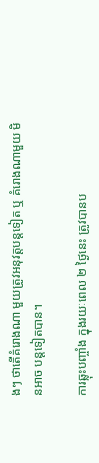ងៗ ថាតើគំរោងណា មួយត្រូវអនុវត្តបន្តទៀត ឬ គំរោងណាមួយ មិនអាច បន្តទៀតបាន។

ការឆ្លុះបញ្ចាំង ក្នុងរយៈពេល ២ ថ្ងៃនេះ ត្រូវបានប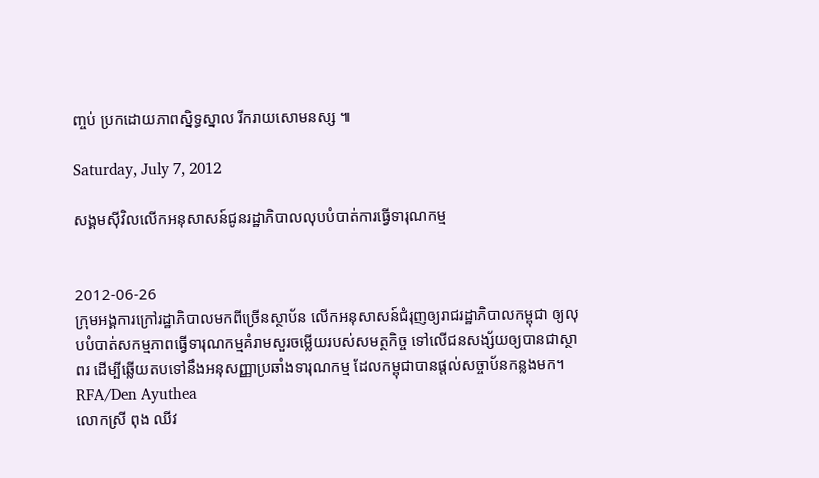ញ្ចប់ ប្រកដោយភាពស្និទ្ធស្នាល រីករាយសោមនស្ស ៕

Saturday, July 7, 2012

សង្គមស៊ីវិលលើកអនុសាសន៍ជូនរដ្ឋាភិបាលលុបបំបាត់ការធ្វើទារុណកម្ម


2012-06-26
ក្រុមអង្គការក្រៅរដ្ឋាភិបាលមកពីច្រើនស្ថាប័ន លើកអនុសាសន៍ជំរុញឲ្យរាជរដ្ឋាភិបាលកម្ពុជា ឲ្យលុបបំបាត់សកម្មភាពធ្វើទារុណកម្មគំរាមសួរចម្លើយរបស់សមត្ថកិច្ច ទៅលើជនសង្ស័យឲ្យបានជាស្ថាពរ ដើម្បីឆ្លើយតបទៅនឹងអនុសញ្ញាប្រឆាំងទារុណកម្ម ដែលកម្ពុជាបានផ្តល់សច្ចាប័នកន្លងមក។
RFA/Den Ayuthea
លោកស្រី ពុង ឈីវ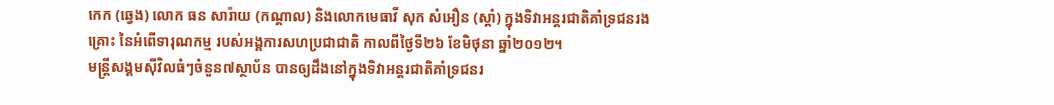កេក (ឆ្វេង) លោក ធន សារ៉ាយ (កណ្តាល) និងលោកមេធាវី សុក សំអឿន (ស្ដាំ) ក្នុងទិវាអន្តរជាតិគាំទ្រជនរងគ្រោះ នៃអំពើទារុណកម្ម របស់អង្គការសហប្រជាជាតិ កាលពីថ្ងៃទី២៦ ខែមិថុនា ឆ្នាំ២០១២។
មន្ត្រីសង្គមស៊ីវិលធំៗចំនួន៧ស្ថាប័ន បានឲ្យដឹងនៅក្នុងទិវាអន្តរជាតិគាំទ្រជនរ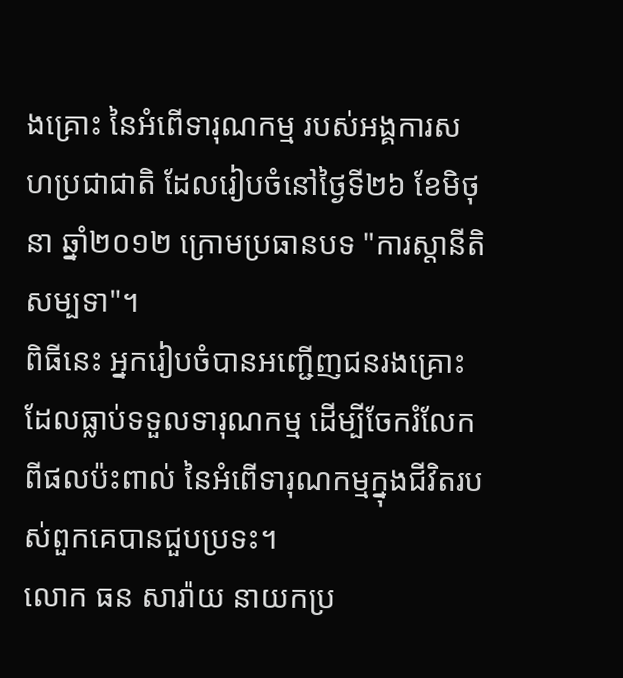ងគ្រោះ នៃអំពើទារុណកម្ម របស់អង្គការសហប្រជាជាតិ ដែលរៀបចំនៅថ្ងៃទី២៦ ខែមិថុនា ឆ្នាំ២០១២ ក្រោមប្រធានបទ ‍"ការស្តានីតិសម្បទា"។
ពិធីនេះ អ្នករៀបចំបានអញ្ជើញជនរងគ្រោះ ដែលធ្លាប់ទទួលទារុណកម្ម ដើម្បីចែករំលែកពីផលប៉ះពាល់ នៃអំពើទារុណកម្មក្នុងជីវិតរបស់ពួកគេបានជួបប្រទះ។
លោក ធន សារ៉ាយ នាយកប្រ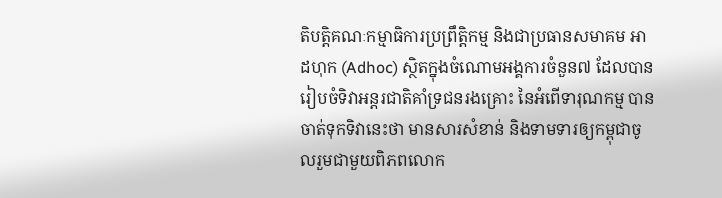តិបត្តិគណៈកម្មាធិការប្រព្រឹត្តិកម្ម និងជាប្រធានសមាគម អាដហុក (Adhoc) ស្ថិតក្នុងចំណោមអង្គការចំនួន៧ ដែលបានរៀបចំទិវាអន្តរជាតិគាំទ្រជនរងគ្រោះ នៃអំពើទារុណកម្ម បានចាត់ទុកទិវានេះថា មានសារសំខាន់ និងទាមទារឲ្យកម្ពុជាចូលរួមជាមួយពិភពលោក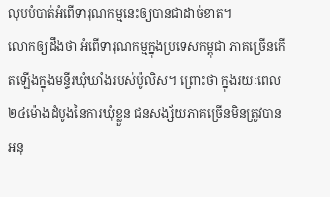លុបបំបាត់អំពើទារុណកម្មនេះឲ្យបានជាដាច់ខាត។
លោកឲ្យដឹងថា អំពើទារុណកម្មក្នុងប្រទេសកម្ពុជា ភាគច្រើនកើតឡើងក្នុងមន្ទីរឃុំឃាំងរបស់ប៉ូលិស។ ព្រោះថា ក្នុងរយៈពេល ២៤ម៉ោងដំបូងនៃការឃុំខ្លួន ជនសង្ស័យភាគច្រើនមិនត្រូវបានអនុ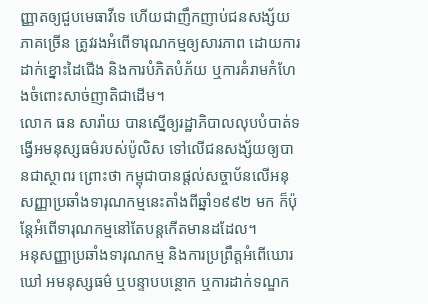ញ្ញាតឲ្យជួបមេធាវីទេ ហើយជាញឹកញាប់ជនសង្ស័យភាគច្រើន ត្រូវរងអំពើទារុណកម្មឲ្យសារភាព ដោយការដាក់ខ្នោះដៃជើង និងការបំភិតបំភ័យ ឬការគំរាមកំហែងចំពោះសាច់ញាតិជាដើម។
លោក ធន សារ៉ាយ បានស្នើឲ្យរដ្ឋាភិបាលលុបបំបាត់ទង្វើអមនុស្សធម៌របស់ប៉ូលិស ទៅលើជនសង្ស័យឲ្យបានជាស្ថាពរ ព្រោះថា កម្ពុជាបានផ្តល់សច្ចាប័នលើអនុសញ្ញាប្រឆាំងទារុណកម្មនេះតាំងពីឆ្នាំ១៩៩២ មក ក៏ប៉ុន្តែអំពើទារុណកម្មនៅតែបន្តកើតមានដដែល។
អនុសញ្ញាប្រឆាំងទារុណកម្ម និងការប្រព្រឹត្តអំពើឃោរឃៅ អមនុស្សធម៌ ឬបន្ទាបបន្ថោក ឬការដាក់ទណ្ឌក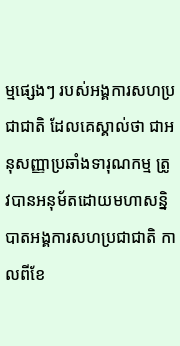ម្មផ្សេងៗ របស់អង្គការសហប្រជាជាតិ ដែលគេស្គាល់ថា ជាអនុសញ្ញាប្រឆាំងទារុណកម្ម ត្រូវបានអនុម័តដោយមហាសន្និបាតអង្គការសហប្រជាជាតិ កាលពីខែ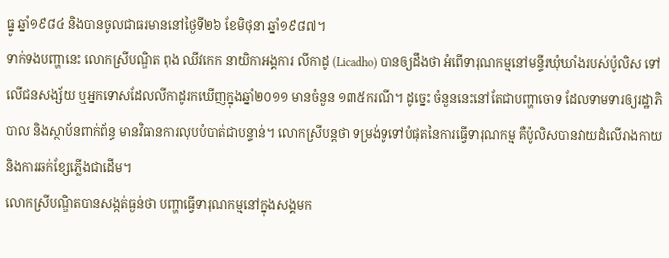ធ្នូ ឆ្នាំ១៩៨៤ និងបានចូលជាធរមាននៅថ្ងៃទី២៦ ខែមិថុនា ឆ្នាំ១៩៨៧។
ទាក់ទងបញ្ហានេះ លោកស្រីបណ្ឌិត ពុង ឈីវកេក នាយិកាអង្គការ លីកាដូ (Licadho) បានឲ្យដឹងថា អំពើទារុណកម្មនៅមន្ទីរឃុំឃាំងរបស់ប៉ូលិស ទៅលើជនសង្ស័យ ឬអ្នកទោសដែលលីកាដូរកឃើញក្នុងឆ្នាំ២០១១ មានចំនួន ១៣៥ករណី។ ដូច្នេះ ចំនួននេះនៅតែជាបញ្ហាចោទ ដែលទាមទារឲ្យរដ្ឋាភិបាល និងស្ថាប័នពាក់ព័ន្ធ មានវិធានការលុបបំបាត់ជាបន្ទាន់។ លោកស្រីបន្តថា ទម្រង់ទូទៅបំផុតនៃការធ្វើទារុណកម្ម គឺប៉ូលិសបានវាយដំលើរាងកាយ និងការឆក់ខ្សែភ្លើងជាដើម។
លោកស្រីបណ្ឌិតបានសង្កត់ធ្ងន់ថា បញ្ហាធ្វើទារុណកម្មនៅក្នុងសង្គមក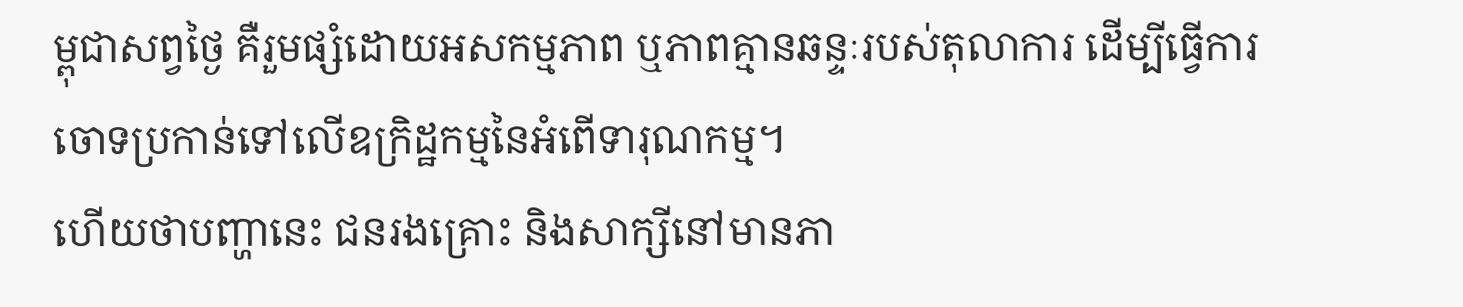ម្ពុជាសព្វថ្ងៃ គឺរួមផ្សំដោយអសកម្មភាព ឬភាពគ្មានឆន្ទៈរបស់តុលាការ ដើម្បីធ្វើការចោទប្រកាន់ទៅលើឧក្រិដ្ឋកម្មនៃអំពើទារុណកម្ម។
ហើយថាបញ្ហានេះ ជនរងគ្រោះ និងសាក្សីនៅមានភា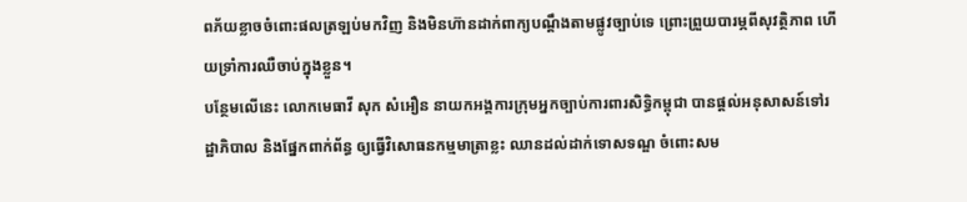ពភ័យខ្លាចចំពោះផលត្រឡប់មកវិញ និងមិនហ៊ានដាក់ពាក្យបណ្ដឹងតាមផ្លូវច្បាប់ទេ ព្រោះព្រួយបារម្ភពីសុវត្ថិភាព ហើយទ្រាំការឈឺចាប់ក្នុងខ្លួន។
បន្ថែមលើនេះ លោកមេធាវី សុក សំអឿន នាយកអង្គការក្រុមអ្នកច្បាប់ការពារសិទ្ធិកម្ពុជា បានផ្តល់អនុសាសន៍ទៅរដ្ឋាភិបាល និងផ្នែកពាក់ព័ន្ធ ឲ្យធ្វើវិសោធនកម្មមាត្រាខ្លះ ឈានដល់ដាក់ទោសទណ្ឌ ចំពោះសម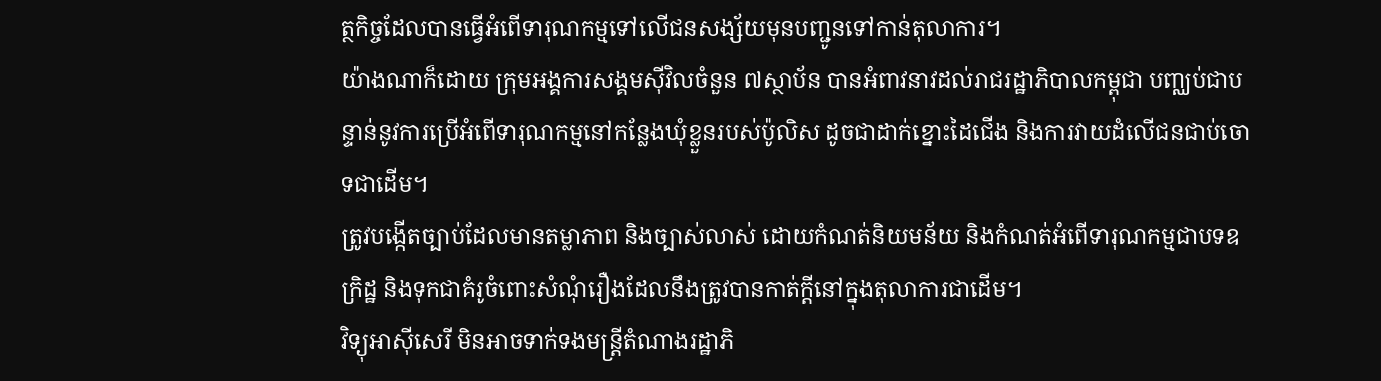ត្ថកិច្ចដែលបានធ្វើអំពើទារុណកម្មទៅលើជនសង្ស័យមុនបញ្ជូនទៅកាន់តុលាការ។
យ៉ាងណាក៏ដោយ ក្រុមអង្គការសង្គមស៊ីវិលចំនួន ៧ស្ថាប័ន បានអំពាវនាវដល់រាជរដ្ឋាភិបាលកម្ពុជា បញ្ឈប់ជាបន្ទាន់នូវការប្រើអំពើទារុណកម្មនៅកន្លែងឃុំខ្លួនរបស់ប៉ូលិស ដូចជាដាក់ខ្នោះដៃជើង និងការវាយដំលើជនជាប់ចោទជាដើម។
ត្រូវបង្កើតច្បាប់ដែលមានតម្លាភាព និងច្បាស់លាស់ ដោយកំណត់និយមន័យ និងកំណត់អំពើទារុណកម្មជាបទឧក្រិដ្ឋ និងទុកជាគំរូចំពោះសំណុំរឿងដែលនឹងត្រូវបានកាត់ក្តីនៅក្នុងតុលាការជាដើម។
វិទ្យុអាស៊ីសេរី មិនអាចទាក់ទងមន្ត្រីតំណាងរដ្ឋាភិ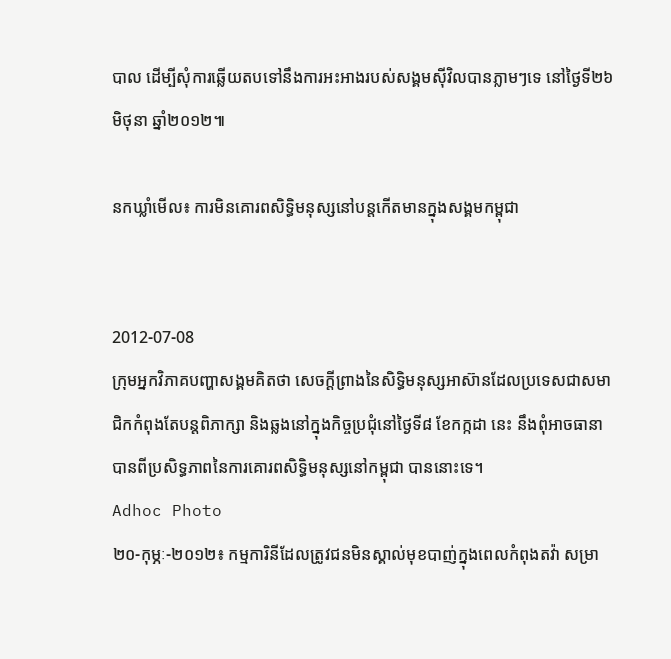បាល ដើម្បីសុំការឆ្លើយតបទៅនឹងការអះអាងរបស់សង្គមស៊ីវិលបានភ្លាមៗទេ នៅថ្ងៃទី២៦ មិថុនា ឆ្នាំ២០១២៕

នកឃ្លាំមើល៖ ការមិនគោរពសិទ្ធិមនុស្សនៅបន្តកើតមានក្នុងសង្គមកម្ពុជា


2012-07-08
ក្រុមអ្នកវិភាគបញ្ហាសង្គមគិតថា សេចក្ដីព្រាងនៃសិទ្ធិមនុស្សអាស៊ានដែលប្រទេសជាសមាជិកកំពុងតែបន្តពិភាក្សា និងឆ្លងនៅក្នុងកិច្ចប្រជុំនៅថ្ងៃទី៨ ខែកក្កដា នេះ នឹងពុំអាចធានាបានពីប្រសិទ្ធភាពនៃការគោរពសិទ្ធិមនុស្សនៅកម្ពុជា បាននោះទេ។
Adhoc Photo
២០-កុម្ភៈ-២០១២៖ កម្មការិនីដែលត្រូវជនមិនស្គាល់មុខបាញ់ក្នុងពេលកំពុងតវ៉ា សម្រា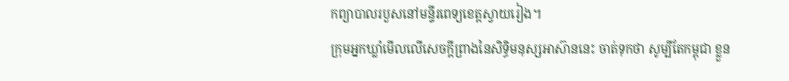កព្យាបាលរបួសនៅមន្ទីរពេទ្យខេត្តស្វាយរៀង។
ក្រុមអ្នកឃ្លាំមើលលើសេចក្ដីព្រាងនៃសិទ្ធិមនុស្សអាស៊ាននេះ ចាត់ទុកថា សូម្បីតែកម្ពុជា ខ្លួន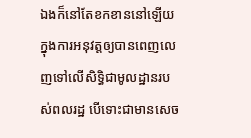ឯងក៏នៅតែខកខាននៅឡើយក្នុងការអនុវត្តឲ្យបានពេញលេញទៅលើសិទ្ធិជាមូលដ្ឋានរបស់ពលរដ្ឋ បើទោះជាមានសេច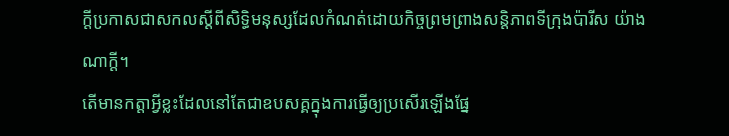ក្ដីប្រកាសជាសកលស្ដីពីសិទ្ធិមនុស្សដែលកំណត់ដោយកិច្ចព្រមព្រាងសន្តិភាពទីក្រុងប៉ារីស យ៉ាងណាក្ដី។
តើមានកត្តាអ្វីខ្លះដែលនៅតែជាឧបសគ្គក្នុងការធ្វើឲ្យប្រសើរឡើងផ្នែ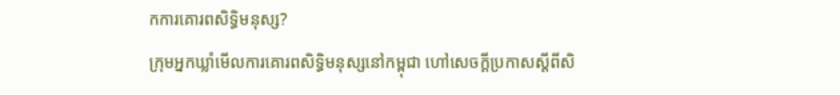កការគោរពសិទ្ធិមនុស្ស?
ក្រុមអ្នកឃ្លាំមើលការគោរពសិទ្ធិមនុស្សនៅកម្ពុជា ហៅសេចក្ដីប្រកាសស្ដីពីសិ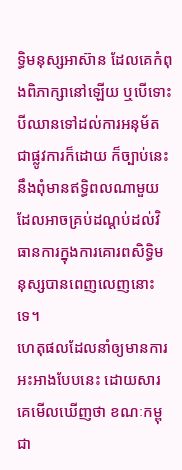ទ្ធិមនុស្សអាស៊ាន ដែលគេកំពុងពិភាក្សានៅឡើយ ឬបើទោះបីឈានទៅដល់ការអនុម័តជាផ្លូវការក៏ដោយ ក៏ច្បាប់នេះនឹងពុំមានឥទ្ធិពលណាមួយដែលអាចគ្រប់ដណ្ដប់ដល់វិធានការក្នុងការគោរពសិទ្ធិមនុស្សបានពេញលេញនោះទេ។
ហេតុផលដែលនាំឲ្យមានការអះអាងបែបនេះ ដោយសារគេមើលឃើញថា ខណៈកម្ពុជា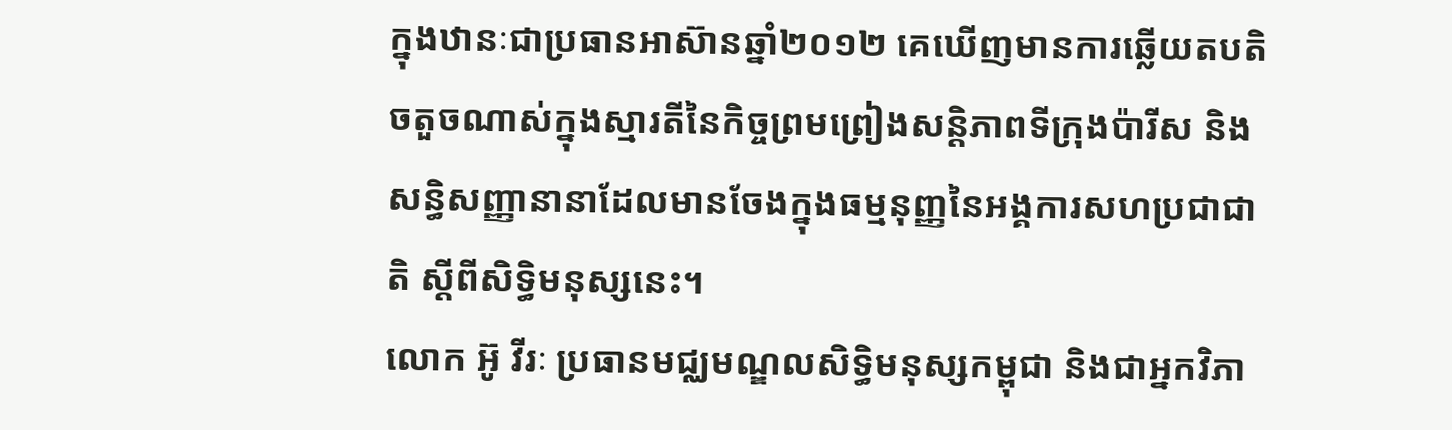ក្នុងឋានៈជាប្រធានអាស៊ានឆ្នាំ២០១២ គេឃើញមានការឆ្លើយតបតិចតួចណាស់ក្នុងស្មារតីនៃកិច្ចព្រមព្រៀងសន្តិភាពទីក្រុងប៉ារីស និងសន្ធិសញ្ញានានាដែលមានចែងក្នុងធម្មនុញ្ញនៃអង្គការសហប្រជាជាតិ ស្តីពីសិទ្ធិមនុស្សនេះ។
លោក អ៊ូ វីរៈ ប្រធានមជ្ឈមណ្ឌលសិទ្ធិមនុស្សកម្ពុជា និងជាអ្នកវិភា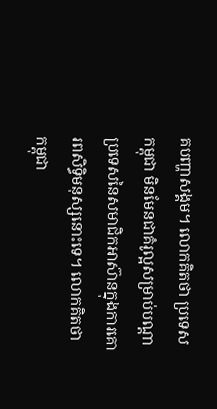គបញ្ហាសង្គម។ លោកគិតថា ប្រទេសកម្ពុជា មិនមែនជាគំរូល្អសម្រាប់បណ្ដាប្រទេសនៃសមាជិកអាស៊ានក្នុងការគោរពសិទ្ធិមនុស្សនោះទេ។ លោកគិតថា កម្ពុជា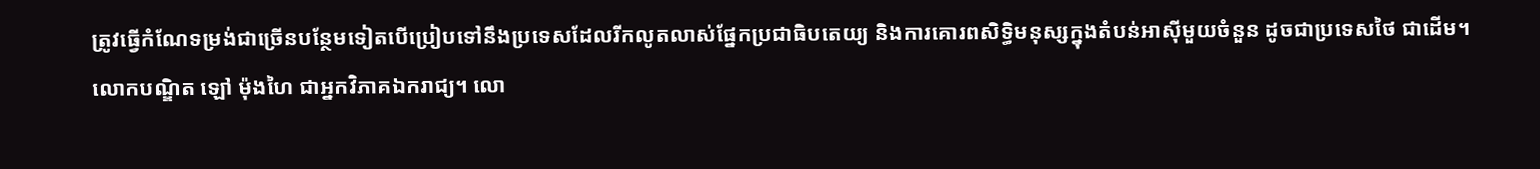ត្រូវធ្វើកំណែទម្រង់ជាច្រើនបន្ថែមទៀតបើប្រៀបទៅនឹងប្រទេសដែលរីកលូតលាស់ផ្នែកប្រជាធិបតេយ្យ និងការគោរពសិទ្ធិមនុស្សក្នុងតំបន់អាស៊ីមួយចំនួន ដូចជាប្រទេសថៃ ជាដើម។
លោកបណ្ឌិត ឡៅ ម៉ុងហៃ ជាអ្នកវិភាគឯករាជ្យ។ លោ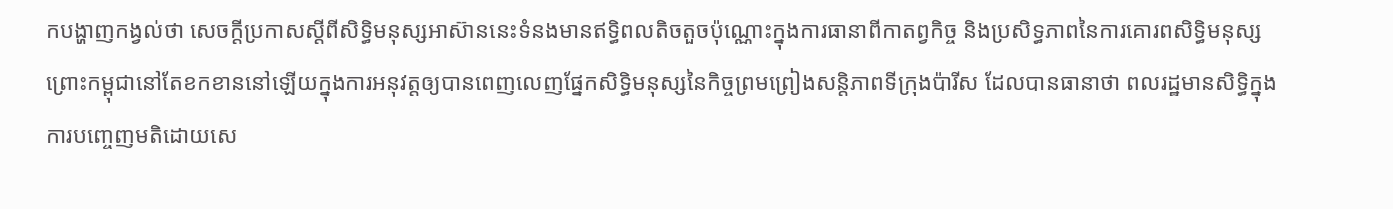កបង្ហាញកង្វល់ថា សេចក្ដីប្រកាសស្ដីពីសិទ្ធិមនុស្សអាស៊ាននេះទំនងមានឥទ្ធិពលតិចតួចប៉ុណ្ណោះក្នុងការធានាពីកាតព្វកិច្ច និងប្រសិទ្ធភាពនៃការគោរពសិទ្ធិមនុស្ស ព្រោះកម្ពុជានៅតែខកខាននៅឡើយក្នុងការអនុវត្តឲ្យបានពេញលេញផ្នែកសិទ្ធិមនុស្សនៃកិច្ចព្រមព្រៀងសន្តិភាពទីក្រុងប៉ារីស ដែលបានធានាថា ពលរដ្ឋមានសិទ្ធិក្នុងការបញ្ចេញមតិដោយសេ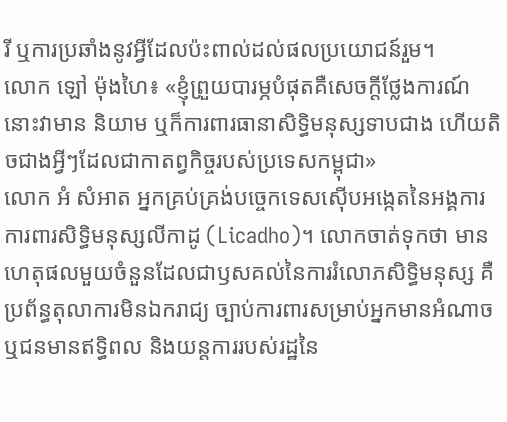រី ឬការប្រឆាំងនូវអ្វីដែលប៉ះពាល់ដល់ផលប្រយោជន៍រួម។
លោក ឡៅ ម៉ុងហៃ៖ «ខ្ញុំព្រួយបារម្ភបំផុតគឺសេចក្ដីថ្លែងការណ៍នោះវាមាន និយាម ឬក៏ការពារធានាសិទ្ធិមនុស្សទាបជាង ហើយតិចជាងអ្វីៗដែលជាកាតព្វកិច្ចរបស់ប្រទេសកម្ពុជា»
លោក អំ សំអាត អ្នកគ្រប់គ្រង់បច្ចេកទេសស៊ើបអង្កេតនៃអង្គការការពារសិទ្ធិមនុស្សលីកាដូ (Licadho)។ លោកចាត់ទុកថា មានហេតុផលមួយចំនួនដែលជាឫសគល់នៃការរំលោភសិទ្ធិមនុស្ស គឺប្រព័ន្ធតុលាការមិនឯករាជ្យ ច្បាប់ការពារសម្រាប់អ្នកមានអំណាច ឬជនមានឥទ្ធិពល និងយន្តការរបស់រដ្ឋនៃ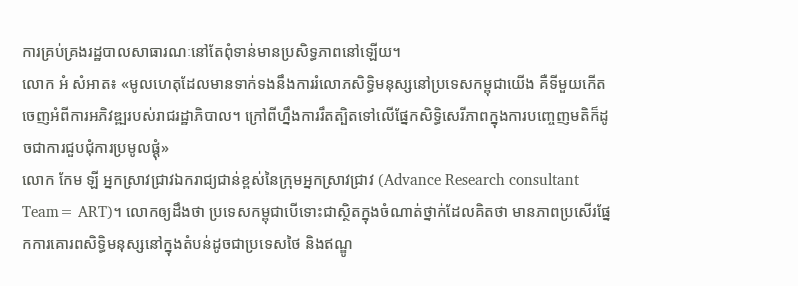ការគ្រប់គ្រងរដ្ឋបាលសាធារណៈនៅតែពុំទាន់មានប្រសិទ្ធភាពនៅឡើយ។
លោក អំ សំអាត៖ «មូលហេតុដែលមានទាក់ទងនឹងការរំលោភសិទ្ធិមនុស្សនៅប្រទេសកម្ពុជាយើង គឺទីមួយកើតចេញអំពីការអភិវឌ្ឍរបស់រាជរដ្ឋាភិបាល។ ក្រៅពីហ្នឹងការរឹតត្បិតទៅលើផ្នែកសិទ្ធិសេរីភាពក្នុងការបញ្ចេញមតិក៏ដូចជាការជួបជុំការប្រមូលផ្ដុំ»
លោក កែម ឡី អ្នកស្រាវជ្រាវឯករាជ្យជាន់ខ្ពស់នៃក្រុមអ្នកស្រាវជ្រាវ (Advance Research consultant Team= ART)។ លោកឲ្យដឹងថា ប្រទេសកម្ពុជាបើទោះជាស្ថិតក្នុងចំណាត់ថ្នាក់ដែលគិតថា មានភាពប្រសើរផ្នែកការគោរពសិទ្ធិមនុស្សនៅក្នុងតំបន់ដូចជាប្រទេសថៃ និងឥណ្ឌូ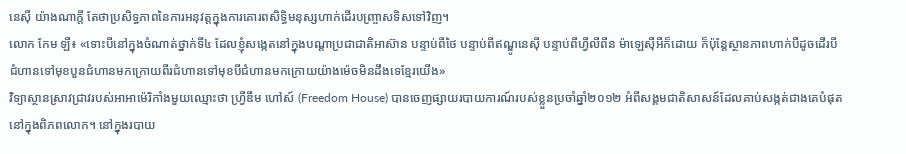នេស៊ី យ៉ាងណាក្ដី តែថាប្រសិទ្ធភាពនៃការអនុវត្តក្នុងការគោរពសិទ្ធិមនុស្សហាក់ដើរបញ្ច្រាសទិសទៅវិញ។
លោក កែម ឡី៖ «ទោះបីនៅក្នុងចំណាត់ថ្នាក់ទី៤ ដែលខ្ញុំសង្កេតនៅក្នុងបណ្ដាប្រជាជាតិអាស៊ាន បន្ទាប់ពីថៃ បន្ទាប់ពីឥណ្ឌូនេស៊ី បន្ទាប់ពីហ្វីលីពីន ម៉ាឡេស៊ីអីក៏ដោយ ក៏ប៉ុន្តែស្ថានភាពហាក់បីដូចដើរបីជំហានទៅមុខបួនជំហានមកក្រោយពីរជំហានទៅមុខបីជំហានមកក្រោយយ៉ាងម៉េចមិនដឹងទេខ្មែរយើង»
វិទ្យាស្ថានស្រាវជ្រាវរបស់អាអាម៉េរិកាំងមួយឈ្មោះថា ហ្រ្វីឌឹម ហៅស៍ (Freedom House) បានចេញផ្សាយរបាយការណ៍របស់ខ្លួនប្រចាំឆ្នាំ២០១២ អំពីសង្គមជាតិសាសន៍ដែលគាប់សង្កត់ជាងគេបំផុតនៅក្នុងពិភពលោក។ នៅក្នុងរបាយ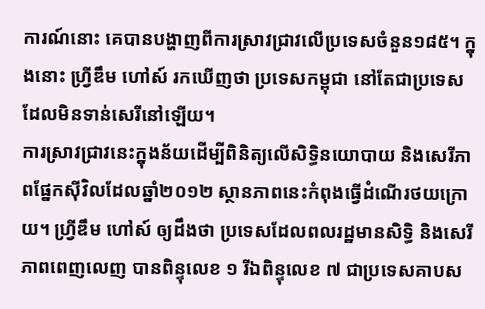ការណ៍នោះ គេបានបង្ហាញពីការស្រាវជ្រាវលើប្រទេសចំនួន១៨៥។ ក្នុងនោះ ហ្រ្វីឌឹម ហៅស៍ រកឃើញថា ប្រទេសកម្ពុជា នៅតែជាប្រទេសដែលមិនទាន់សេរីនៅឡើយ។
ការស្រាវជ្រាវនេះក្នុងន័យដើម្បីពិនិត្យលើសិទ្ធិនយោបាយ និងសេរីភាពផ្នែកស៊ីវិលដែលឆ្នាំ២០១២ ស្ថានភាពនេះកំពុងធ្វើដំណើរថយក្រោយ។ ហ្វ្រីឌឹម ហៅស៍ ឲ្យដឹងថា ប្រទេសដែលពលរដ្ឋមានសិទ្ធិ និងសេរីភាពពេញលេញ បានពិន្ទុលេខ ១ រីឯពិន្ទុលេខ ៧ ជាប្រទេសគាបស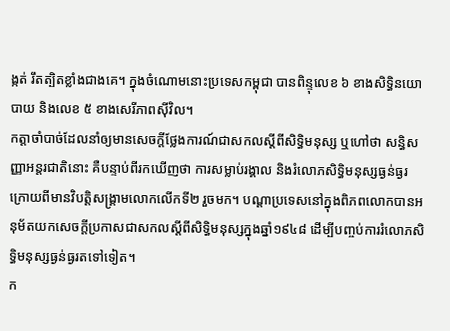ង្កត់ រឹតត្បិតខ្លាំងជាងគេ។ ក្នុងចំណោមនោះប្រទេសកម្ពុជា បានពិន្ទុលេខ ៦ ខាងសិទ្ធិនយោបាយ និងលេខ ៥ ខាងសេរីភាពស៊ីវិល។
កត្តាចាំបាច់ដែលនាំឲ្យមានសេចក្ដីថ្លែងការណ៍ជាសកលស្តីពីសិទ្ធិមនុស្ស ឬហៅថា សន្ធិសញ្ញាអន្តរជាតិនោះ គឺបន្ទាប់ពីរកឃើញថា ការសម្លាប់រង្គាល និងរំលោភសិទ្ធិមនុស្សធ្ងន់ធ្ងរក្រោយពីមានវិបត្តិសង្គ្រាមលោកលើកទី២ រួចមក។ បណ្ដាប្រទេសនៅក្នុងពិភពលោកបានអនុម័តយកសេចក្ដីប្រកាសជាសកលស្តីពីសិទ្ធិមនុស្សក្នុងឆ្នាំ១៩៤៨ ដើម្បីបញ្ចប់ការរំលោភសិទ្ធិមនុស្សធ្ងន់ធ្ងរតទៅទៀត។
ក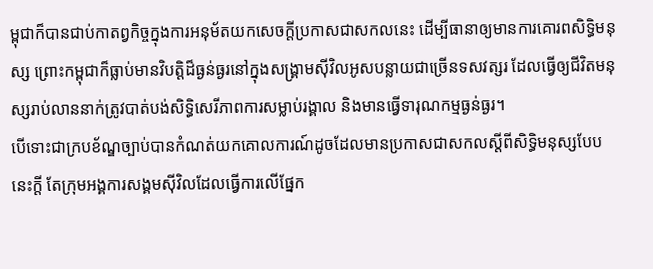ម្ពុជាក៏បានជាប់កាតព្វកិច្ចក្នុងការអនុម័តយកសេចក្ដីប្រកាសជាសកលនេះ ដើម្បីធានាឲ្យមានការគោរពសិទ្ធិមនុស្ស ព្រោះកម្ពុជាក៏ធ្លាប់មានវិបត្តិដ៏ធ្ងន់ធ្ងរនៅក្នុងសង្គ្រាមស៊ីវិលអូសបន្លាយជាច្រើនទសវត្សរ ដែលធ្វើឲ្យជីវិតមនុស្សរាប់លាននាក់ត្រូវបាត់បង់សិទ្ធិសេរីភាពការសម្លាប់រង្គាល និងមានធ្វើទារុណកម្មធ្ងន់ធ្ងរ។
បើទោះជាក្របខ័ណ្ឌច្បាប់បានកំណត់យកគោលការណ៍ដូចដែលមានប្រកាសជាសកលស្តីពីសិទ្ធិមនុស្សបែបនេះក្ដី តែក្រុមអង្គការសង្គមស៊ីវិលដែលធ្វើការលើផ្នែក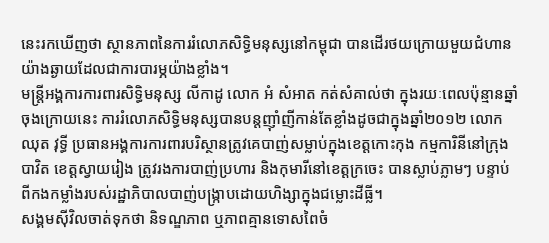នេះរកឃើញថា ស្ថានភាពនៃការរំលោភសិទ្ធិមនុស្សនៅកម្ពុជា បានដើរថយក្រោយមួយជំហានយ៉ាងឆ្ងាយដែលជាការបារម្ភយ៉ាងខ្លាំង។
មន្ត្រីអង្គការការពារសិទ្ធិមនុស្ស លីកាដូ លោក អំ សំអាត កត់សំគាល់ថា ក្នុងរយៈពេលប៉ុន្មានឆ្នាំចុងក្រោយនេះ ការរំលោភសិទ្ធិមនុស្សបានបន្តញ៉ាំញីកាន់តែខ្លាំងដូចជាក្នុងឆ្នាំ២០១២ លោក ឈុត វុទ្ធី ប្រធានអង្គការការពារបរិស្ថានត្រូវគេបាញ់សម្លាប់ក្នុងខេត្តកោះកុង កម្មការិនីនៅក្រុងបាវិត ខេត្តស្វាយរៀង ត្រូវរងការបាញ់ប្រហារ និងកុមារីនៅខេត្តក្រចេះ បានស្លាប់ភ្លាមៗ បន្ទាប់ពីកងកម្លាំងរបស់រដ្ឋាភិបាលបាញ់បង្ក្រាបដោយហិង្សាក្នុងជម្លោះដីធ្លី។
សង្គមស៊ីវិលចាត់ទុកថា និទណ្ឌភាព ឬភាពគ្មានទោសពៃចំ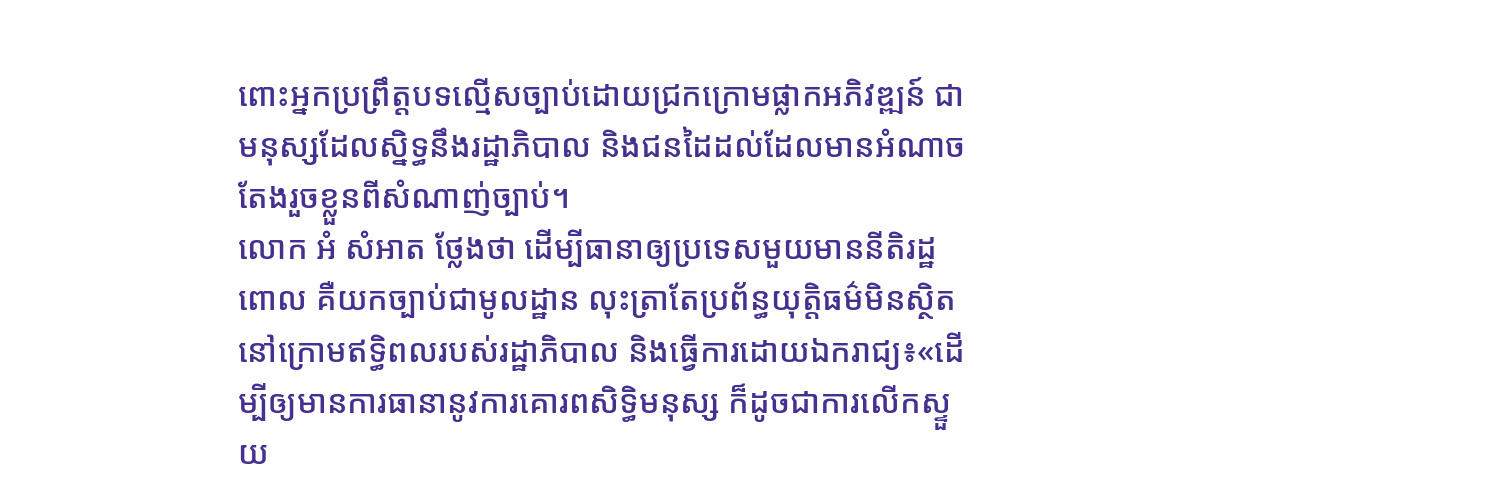ពោះអ្នកប្រព្រឹត្តបទល្មើសច្បាប់ដោយជ្រកក្រោមផ្លាកអភិវឌ្ឍន៍ ជាមនុស្សដែលស្និទ្ធនឹងរដ្ឋាភិបាល និងជនដៃដល់ដែលមានអំណាចតែងរួចខ្លួនពីសំណាញ់ច្បាប់។
លោក អំ សំអាត ថ្លែងថា ដើម្បីធានាឲ្យប្រទេសមួយមាននីតិរដ្ឋពោល គឺយកច្បាប់ជាមូលដ្ឋាន លុះត្រាតែប្រព័ន្ធយុត្តិធម៌មិនស្ថិតនៅក្រោមឥទ្ធិពលរបស់រដ្ឋាភិបាល និងធ្វើការដោយឯករាជ្យ៖«ដើម្បីឲ្យមានការធានានូវការគោរពសិទ្ធិមនុស្ស ក៏ដូចជាការលើកស្ទួយ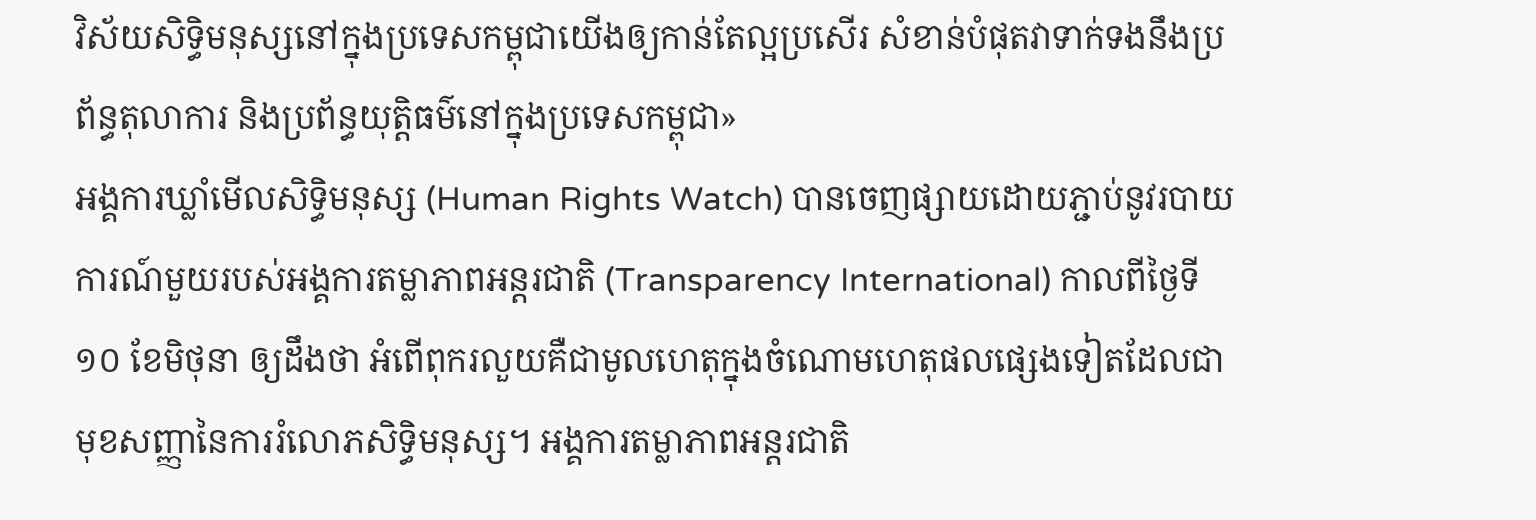វិស័យសិទ្ធិមនុស្សនៅក្នុងប្រទេសកម្ពុជាយើងឲ្យកាន់តែល្អប្រសើរ សំខាន់បំផុតវាទាក់ទងនឹងប្រព័ន្ធតុលាការ និងប្រព័ន្ធយុត្តិធម៌នៅក្នុងប្រទេសកម្ពុជា»
អង្គការឃ្លាំមើលសិទ្ធិមនុស្ស (Human Rights Watch) បានចេញផ្សាយដោយភ្ជាប់នូវរបាយការណ៍មួយរបស់អង្គការតម្លាភាពអន្តរជាតិ (Transparency International) កាលពីថ្ងៃទី១០ ខែមិថុនា ឲ្យដឹងថា អំពើពុករលួយគឺជាមូលហេតុក្នុងចំណោមហេតុផលផ្សេងទៀតដែលជាមុខសញ្ញានៃការរំលោភសិទ្ធិមនុស្ស។ អង្គការតម្លាភាពអន្តរជាតិ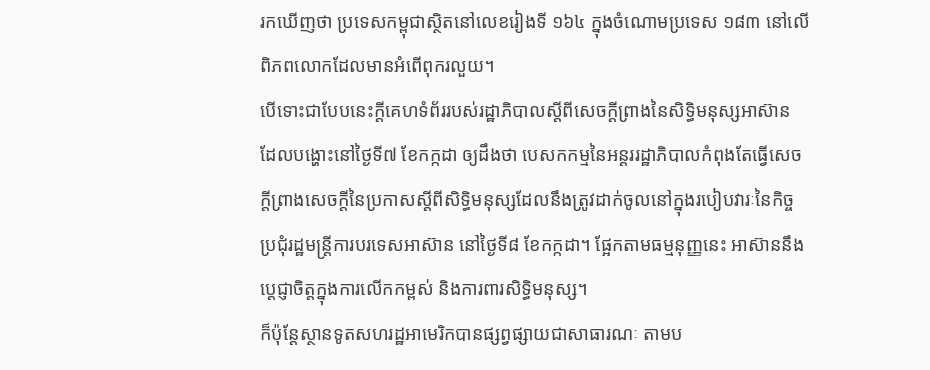រកឃើញថា ប្រទេសកម្ពុជាស្ថិតនៅលេខរៀងទី ១៦៤ ក្នុងចំណោមប្រទេស ១៨៣ នៅលើពិភពលោកដែលមានអំពើពុករលួយ។
បើទោះជាបែបនេះក្ដីគេហទំព័ររបស់រដ្ឋាភិបាលស្ដីពីសេចក្ដីព្រាងនៃសិទ្ធិមនុស្សអាស៊ាន ដែលបង្ហោះនៅថ្ងៃទី៧ ខែកក្កដា ឲ្យដឹងថា បេសកកម្មនៃអន្តររដ្ឋាភិបាលកំពុងតែធ្វើសេចក្ដីព្រាងសេចក្ដីនៃប្រកាសស្ដីពីសិទ្ធិមនុស្សដែលនឹងត្រូវដាក់ចូលនៅក្នុងរបៀបវារៈនៃកិច្ចប្រជុំរដ្ឋមន្ត្រីការបរទេសអាស៊ាន នៅថ្ងៃទី៨ ខែកក្កដា។ ផ្អែកតាមធម្មនុញ្ញនេះ អាស៊ាននឹងប្ដេជ្ញាចិត្តក្នុងការលើកកម្ពស់ និងការពារសិទ្ធិមនុស្ស។
ក៏ប៉ុន្តែស្ថានទូតសហរដ្ឋអាមេរិកបានផ្សព្វផ្សាយជាសាធារណៈ តាមប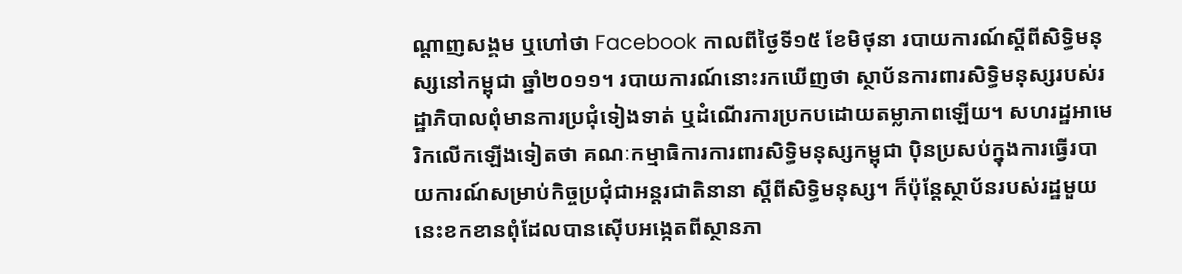ណ្ដាញសង្គម ឬហៅថា Facebook កាលពីថ្ងៃទី១៥ ខែមិថុនា របាយការណ៍ស្ដីពីសិទ្ធិមនុស្សនៅកម្ពុជា ឆ្នាំ២០១១។ របាយការណ៍នោះរកឃើញថា ស្ថាប័នការពារសិទ្ធិមនុស្សរបស់រដ្ឋាភិបាលពុំមានការប្រជុំទៀងទាត់ ឬដំណើរការប្រកបដោយតម្លាភាពឡើយ។ សហរដ្ឋអាមេរិកលើកឡើងទៀតថា គណៈកម្មាធិការការពារសិទ្ធិមនុស្សកម្ពុជា ប៉ិនប្រសប់ក្នុងការធ្វើរបាយការណ៍សម្រាប់កិច្ចប្រជុំជាអន្តរជាតិនានា ស្ដីពីសិទ្ធិមនុស្ស។ ក៏ប៉ុន្តែស្ថាប័នរបស់រដ្ឋមួយនេះខកខានពុំដែលបានស៊ើបអង្កេតពីស្ថានភា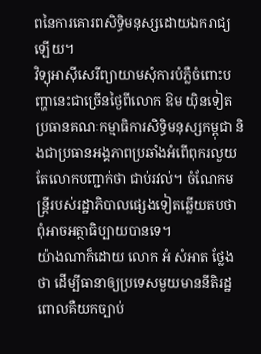ពនៃការគោរពសិទ្ធិមនុស្សដោយឯករាជ្យឡើយ។
វិទ្យុអាស៊ីសេរីព្យាយាមសុំការបំភ្លឺចំពោះបញ្ហានេះជាច្រើនថ្ងៃពីលោក ឱម យ៉ិនទៀត ប្រធានគណៈកម្មាធិការសិទ្ធិមនុស្សកម្ពុជា និងជាប្រធានអង្គភាពប្រឆាំងអំពើពុករលួយ តែលោកបញ្ជាក់ថា ជាប់រវល់។ ចំណែកមន្ត្រីរបស់រដ្ឋាភិបាលផ្សេងទៀតឆ្លើយតបថា ពុំអាចអត្ថាធិប្បាយបានទេ។
យ៉ាងណាក៏ដោយ លោក អំ សំអាត ថ្លែងថា ដើម្បីធានាឲ្យប្រទេសមួយមាននីតិរដ្ឋ ពោលគឺយកច្បាប់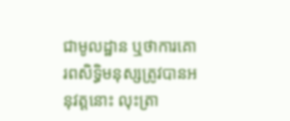ជាមូលដ្ឋាន ឬថាការគោរពសិទ្ធិមនុស្សត្រូវបានអនុវត្តនោះ លុះត្រា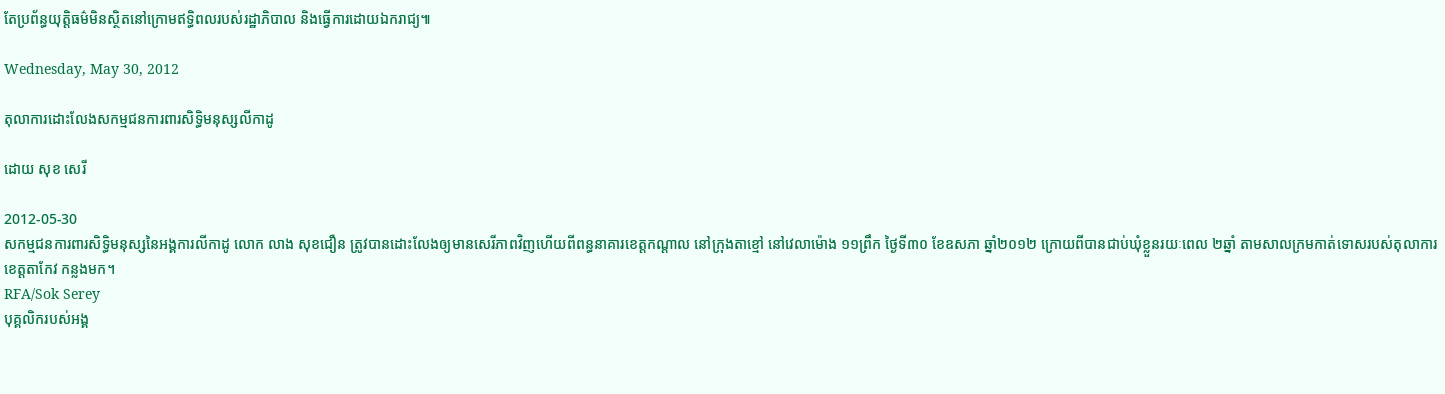តែប្រព័ន្ធយុត្តិធម៌មិនស្ថិតនៅក្រោមឥទ្ធិពលរបស់រដ្ឋាភិបាល និងធ្វើការដោយឯករាជ្យ៕

Wednesday, May 30, 2012

តុលាការដោះលែងសកម្មជនការពារសិទ្ធិមនុស្សលីកាដូ

ដោយ សុខ សេរី

2012-05-30
សកម្មជនការពារសិទ្ធិមនុស្សនៃអង្គការលីកាដូ លោក លាង សុខជឿន ត្រូវបានដោះលែងឲ្យមានសេរីភាពវិញហើយពីពន្ធនាគារខេត្តកណ្ដាល នៅក្រុងតាខ្មៅ នៅវេលាម៉ោង ១១ព្រឹក ថ្ងៃទី៣០ ខែឧសភា ឆ្នាំ២០១២ ក្រោយពីបានជាប់ឃុំខ្លួនរយៈពេល ២ឆ្នាំ តាមសាលក្រមកាត់ទោសរបស់តុលាការខេត្តតាកែវ កន្លងមក។
RFA/Sok Serey
បុគ្គលិករបស់អង្គ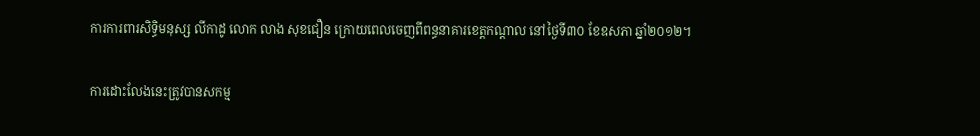ការការពារសិទ្ធិមនុស្ស លីកាដូ លោក លាង សុខជឿន ក្រោយពេលចេញពីពន្ធនាគារខេត្តកណ្ដាល នៅថ្ងៃទី៣០ ខែឧសភា ឆ្នាំ២០១២។

ការដោះលែងនេះត្រូវបានសកម្ម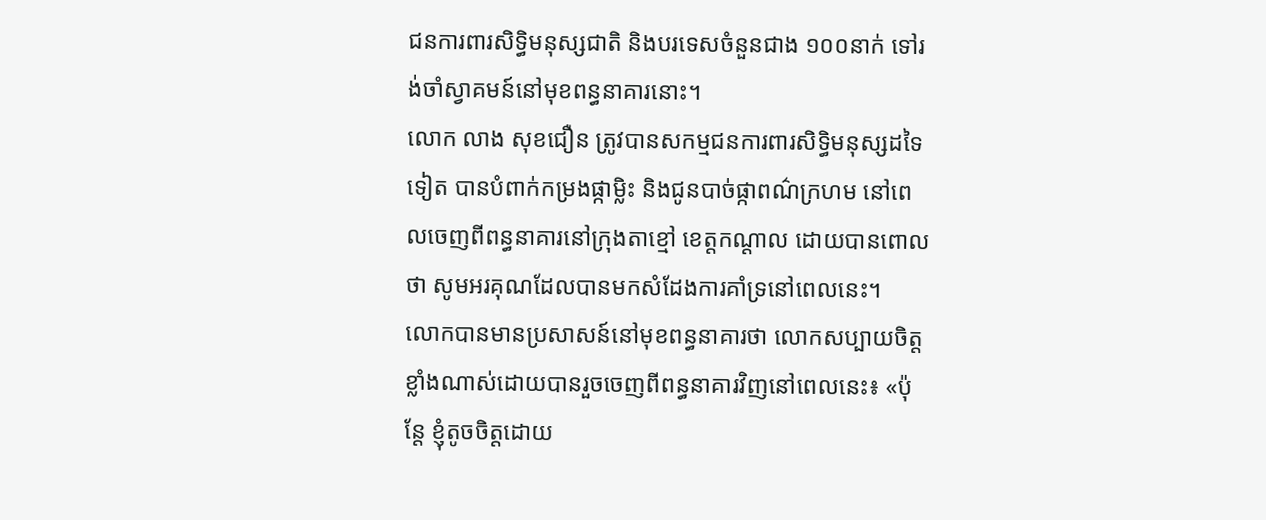ជនការពារសិទ្ធិមនុស្សជាតិ និងបរទេសចំនួនជាង ១០០នាក់ ទៅរង់ចាំស្វាគមន៍នៅមុខពន្ធនាគារនោះ។
លោក លាង សុខជឿន ត្រូវបានសកម្មជនការពារសិទ្ធិមនុស្សដទៃទៀត បានបំពាក់កម្រងផ្កាម្លិះ និងជូនបាច់ផ្កាពណ៌ក្រហម នៅពេលចេញពីពន្ធនាគារនៅក្រុងតាខ្មៅ ខេត្តកណ្ដាល ដោយបានពោលថា សូមអរគុណដែលបានមកសំដែងការគាំទ្រនៅពេលនេះ។
លោកបានមានប្រសាសន៍នៅមុខពន្ធនាគារថា លោកសប្បាយចិត្តខ្លាំងណាស់ដោយបានរួចចេញពីពន្ធនាគារវិញនៅពេលនេះ៖ «ប៉ុន្តែ ខ្ញុំតូចចិត្តដោយ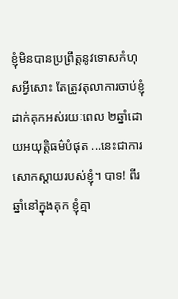ខ្ញុំមិនបានប្រព្រឹត្តនូវទោសកំហុសអ្វីសោះ តែត្រូវតុលាការចាប់ខ្ញុំដាក់គុកអស់រយៈពេល ២ឆ្នាំដោយអយុត្តិធម៌បំផុត ...នេះជាការសោកស្ដាយរបស់ខ្ញុំ។ បាទ! ពីរឆ្នាំនៅក្នុងគុក ខ្ញុំគ្មា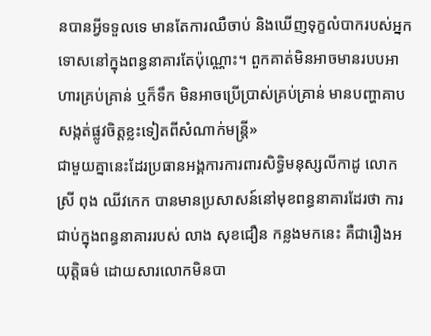នបានអ្វីទទួលទេ មានតែការឈឺចាប់ និងឃើញទុក្ខលំបាករបស់អ្នកទោសនៅក្នុងពន្ធនាគារតែប៉ុណ្ណោះ។ ពួកគាត់មិនអាចមានរបបអាហារគ្រប់គ្រាន់ ឬក៏ទឹក មិនអាចប្រើប្រាស់គ្រប់គ្រាន់ មានបញ្ហាគាបសង្កត់ផ្លូវចិត្តខ្លះទៀតពីសំណាក់មន្ត្រី»
ជាមួយគ្នានេះដែរប្រធានអង្គការការពារសិទ្ធិមនុស្សលីកាដូ លោកស្រី ពុង ឈីវកេក បានមានប្រសាសន៍នៅមុខពន្ធនាគារដែរថា ការជាប់ក្នុងពន្ធនាគាររបស់ លាង សុខជឿន កន្លងមកនេះ គឺជារឿងអយុត្តិធម៌ ដោយសារលោកមិនបា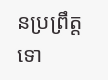នប្រព្រឹត្តទោ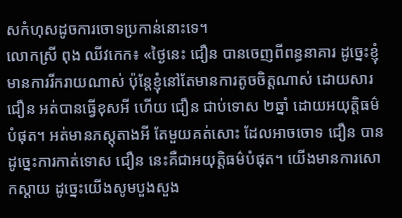សកំហុសដូចការចោទប្រកាន់នោះទេ។
លោកស្រី ពុង ឈីវកេក៖ «ថ្ងៃនេះ ជឿន បានចេញពីពន្ធនាគារ ដូច្នេះខ្ញុំមានការរីករាយណាស់ ប៉ុន្តែខ្ញុំនៅតែមានការតូចចិត្តណាស់ ដោយសារ ជឿន អត់បានធ្វើខុសអី ហើយ ជឿន ជាប់ទោស ២ឆ្នាំ ដោយអយុត្តិធម៌បំផុត។ អត់មានភស្តុតាងអី តែមួយគត់សោះ ដែលអាចចោទ ជឿន បាន ដូច្នេះការកាត់ទោស ជឿន នេះគឺជាអយុត្តិធម៌បំផុត។ យើងមានការសោកស្ដាយ ដូច្នេះយើងសូមបួងសួង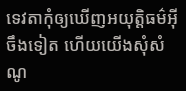ទេវតាកុំឲ្យឃើញអយុត្តិធម៌អ៊ីចឹងទៀត ហើយយើងសុំសំណូ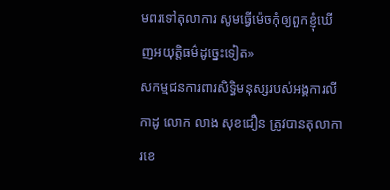មពរទៅតុលាការ សូមធ្វើម៉េចកុំឲ្យពួកខ្ញុំឃើញអយុត្តិធម៌ដូច្នេះទៀត»
សកម្មជនការពារសិទ្ធិមនុស្សរបស់អង្គការលីកាដូ លោក លាង សុខជឿន ត្រូវបានតុលាការខេ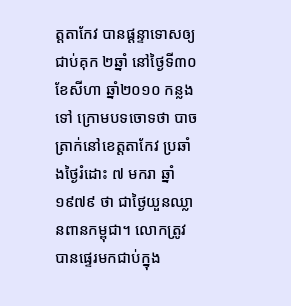ត្តតាកែវ បានផ្ដន្ទាទោសឲ្យជាប់គុក ២ឆ្នាំ នៅថ្ងៃទី៣០ ខែសីហា ឆ្នាំ២០១០ កន្លងទៅ ក្រោមបទចោទថា បាចត្រាក់នៅខេត្តតាកែវ ប្រឆាំងថ្ងៃរំដោះ ៧ មករា ឆ្នាំ១៩៧៩ ថា ជាថ្ងៃយួនឈ្លានពានកម្ពុជា។ លោកត្រូវបានផ្ទេរមកជាប់ក្នុង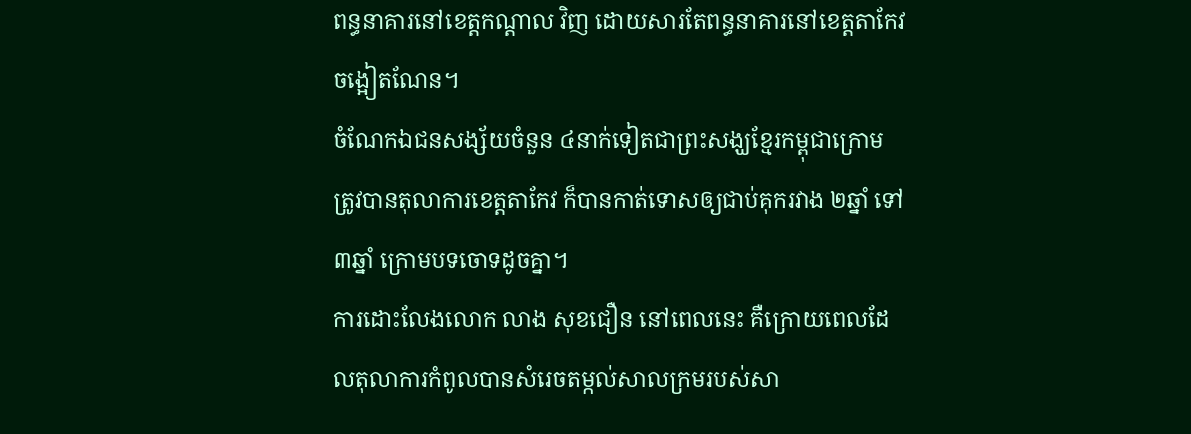ពន្ធនាគារនៅខេត្តកណ្តាល វិញ ដោយសារតែពន្ធនាគារនៅខេត្តតាកែវ ចង្អៀតណែន។
ចំណែកឯជនសង្ស័យចំនួន ៤នាក់ទៀតជាព្រះសង្ឃខ្មែរកម្ពុជាក្រោម ត្រូវបានតុលាការខេត្តតាកែវ ក៏បានកាត់ទោសឲ្យជាប់គុករវាង ២ឆ្នាំ ទៅ ៣ឆ្នាំ ក្រោមបទចោទដូចគ្នា។
ការដោះលែងលោក លាង សុខជឿន នៅពេលនេះ គឺក្រោយពេលដែលតុលាការកំពូលបានសំរេចតម្កល់សាលក្រមរបស់សា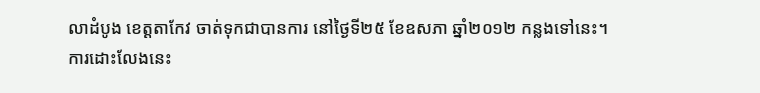លាដំបូង ខេត្តតាកែវ ចាត់ទុកជាបានការ នៅថ្ងៃទី២៥ ខែឧសភា ឆ្នាំ២០១២ កន្លងទៅនេះ។
ការដោះលែងនេះ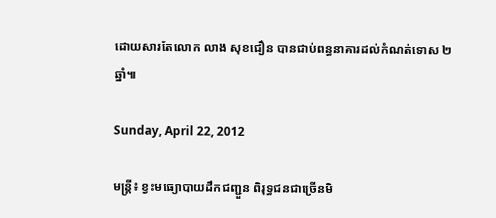ដោយសារតែលោក លាង សុខជឿន បានជាប់ពន្ធនាគារដល់កំណត់ទោស ២ឆ្នាំ៕

Sunday, April 22, 2012

មន្ត្រី៖ ខ្វះមធ្យោបាយដឹកជញ្ជួន ពិរុទ្ធជនជាច្រើនមិ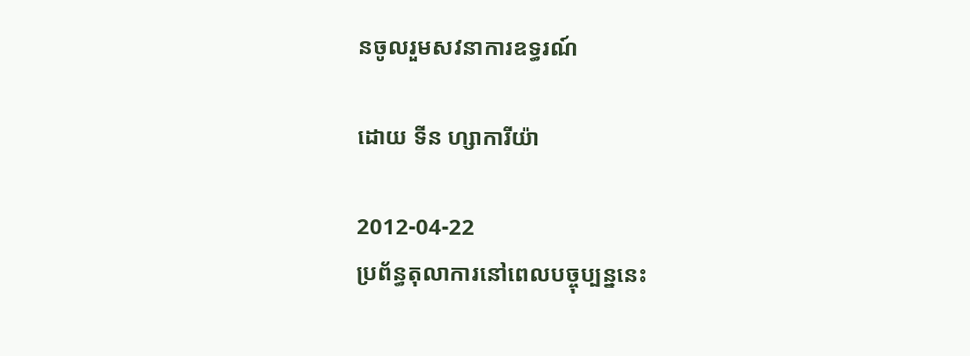នចូលរួមសវនាការឧទ្ធរណ៍

ដោយ ទីន ហ្សាការីយ៉ា

2012-04-22
ប្រព័ន្ធតុលាការនៅពេលបច្ចុប្បន្ននេះ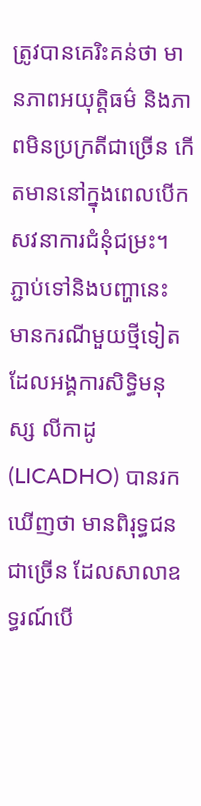ត្រូវបានគេរិះគន់ថា មានភាពអយុត្តិធម៌ និងភាពមិនប្រក្រតីជាច្រើន កើតមាននៅក្នុងពេលបើកសវនាការជំនុំជម្រះ។
ភ្ជាប់ទៅនិងបញ្ហានេះ មានករណីមួយថ្មីទៀត ដែលអង្គការសិទ្ធិមនុស្ស លីកាដូ (LICADHO) បានរកឃើញថា មានពិរុទ្ធជនជាច្រើន ដែលសាលាឧទ្ធរណ៍បើ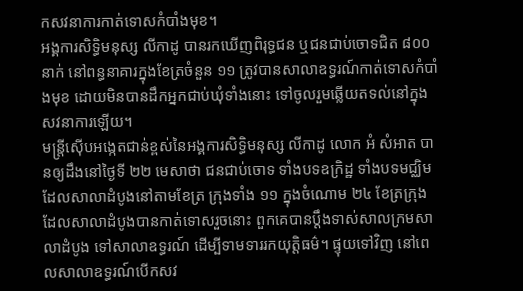កសវនាការកាត់ទោសកំបាំងមុខ។
អង្គការសិទ្ធិមនុស្ស លីកាដូ បានរកឃើញពិរុទ្ធជន ឬជនជាប់ចោទជិត ៨០០ នាក់ នៅពន្ធនាគារក្នុងខែត្រចំនួន ១១ ត្រូវបានសាលាឧទ្ធរណ៍កាត់ទោសកំបាំងមុខ ដោយមិនបានដឹកអ្នកជាប់ឃុំទាំងនោះ ទៅចូលរួមឆ្លើយតទល់នៅក្នុងសវនាការឡើយ។
មន្ត្រីស៊ើបអង្កេតជាន់ខ្ពស់នៃអង្គការសិទ្ធិមនុស្ស លីកាដូ លោក អំ សំអាត បានឲ្យដឹងនៅថ្ងៃទី ២២ មេសាថា ជនជាប់ចោទ ទាំងបទឧក្រិដ្ឋ ទាំងបទមជ្ឈិម ដែលសាលាដំបូងនៅតាមខែត្រ ក្រុងទាំង ១១ ក្នុងចំណោម ២៤ ខែត្រក្រុង ដែលសាលាដំបូងបានកាត់ទោសរួចនោះ ពួកគេបានប្ដឹងទាស់សាលក្រមសាលាដំបូង ទៅសាលាឧទ្ធរណ៍ ដើម្បីទាមទាររកយុត្តិធម៌។ ផ្ទុយទៅវិញ នៅពេលសាលាឧទ្ធរណ៍បើកសវ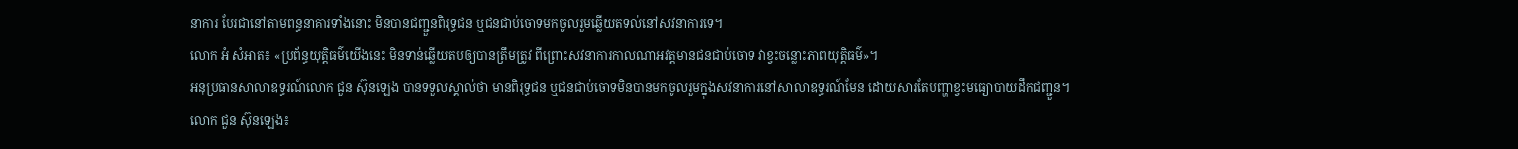នាការ បែរជានៅតាមពន្ធនាគារទាំងនោះ មិនបានជញ្ជួនពិរុទ្ធជន ឬជនជាប់ចោទមកចូលរួមឆ្លើយតទល់នៅសវនាការទេ។
លោក អំ សំអាត៖ «ប្រព័ន្ធយុត្តិធម៌យើងនេះ មិនទាន់ឆ្លើយតបឲ្យបានត្រឹមត្រូវ ពីព្រោះសវនាការកាលណាអវត្តមានជនជាប់ចោទ វាខ្វះចន្លោះភាពយុត្តិធម៌»។
អនុប្រធានសាលាឧទ្ធរណ៍លោក ជួន ស៊ុនឡេង បានទទួលស្គាល់ថា មានពិរុទ្ធជន ឬជនជាប់ចោទមិនបានមកចូលរួមក្នុងសវនាការនៅសាលាឧទ្ធរណ៍មែន ដោយសារតែបញ្ហាខ្វះមធ្យោបាយដឹកជញ្ជួន។
លោក ជួន ស៊ុនឡេង៖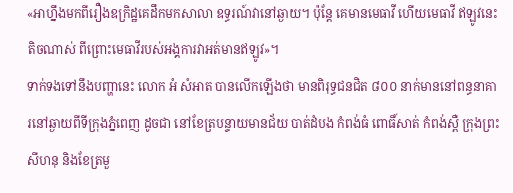«អាហ្នឹងមកពីរឿងឧក្រិដ្ឋគេដឹកមកសាលា ឧទ្ធរណ៍វានៅឆ្ងាយ។ ប៉ុន្តែ គេមានមេធាវី ហើយមេធាវី ឥឡូវនេះតិចណាស់ ពីព្រោះមេធាវីរបស់អង្គការវាអត់មានឥឡូវ»។
ទាក់ទងទៅនឹងបញ្ហានេះ លោក អំ សំអាត បានលើកឡើងថា មានពិរុទ្ធជនជិត ៨០០ នាក់មាននៅពន្ធនាគារនៅឆ្ងាយពីទីក្រុងភ្នំពេញ ដូចជា នៅខែត្របន្ទាយមានជ័យ បាត់ដំបង កំពង់ធំ ពោធិ៍សាត់ កំពង់ស្ពឺ ក្រុងព្រះសីហនុ និងខែត្រមួ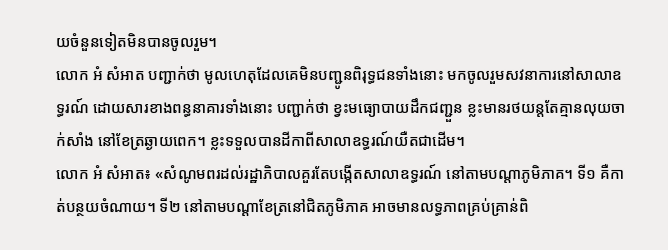យចំនួនទៀតមិនបានចូលរួម។
លោក អំ សំអាត បញ្ជាក់ថា មូលហេតុដែលគេមិនបញ្ជូនពិរុទ្ធជនទាំងនោះ មកចូលរួមសវនាការនៅសាលាឧទ្ធរណ៍ ដោយសារខាងពន្ធនាគារទាំងនោះ បញ្ជាក់ថា ខ្វះមធ្យោបាយដឹកជញ្ជួន ខ្លះមានរថយន្តតែគ្មានលុយចាក់សាំង នៅខែត្រឆ្ងាយពេក។ ខ្លះទទួលបានដីកាពីសាលាឧទ្ធរណ៍យឺតជាដើម។
លោក អំ សំអាត៖ «សំណូមពរដល់រដ្ឋាភិបាលគួរតែបង្កើតសាលាឧទ្ធរណ៍ នៅតាមបណ្ដាភូមិភាគ។ ទី១ គឺកាត់បន្ថយចំណាយ។ ទី២ នៅតាមបណ្ដាខែត្រនៅជិតភូមិភាគ អាចមានលទ្ធភាពគ្រប់គ្រាន់ពិ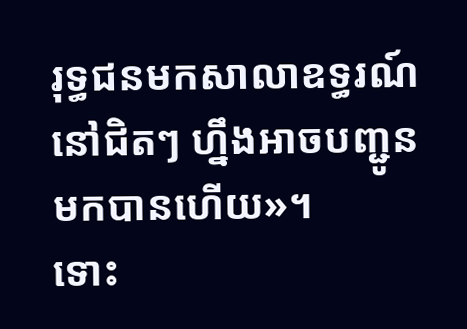រុទ្ធជនមកសាលាឧទ្ធរណ៍នៅជិតៗ ហ្នឹងអាចបញ្ជូនមកបានហើយ»។
ទោះ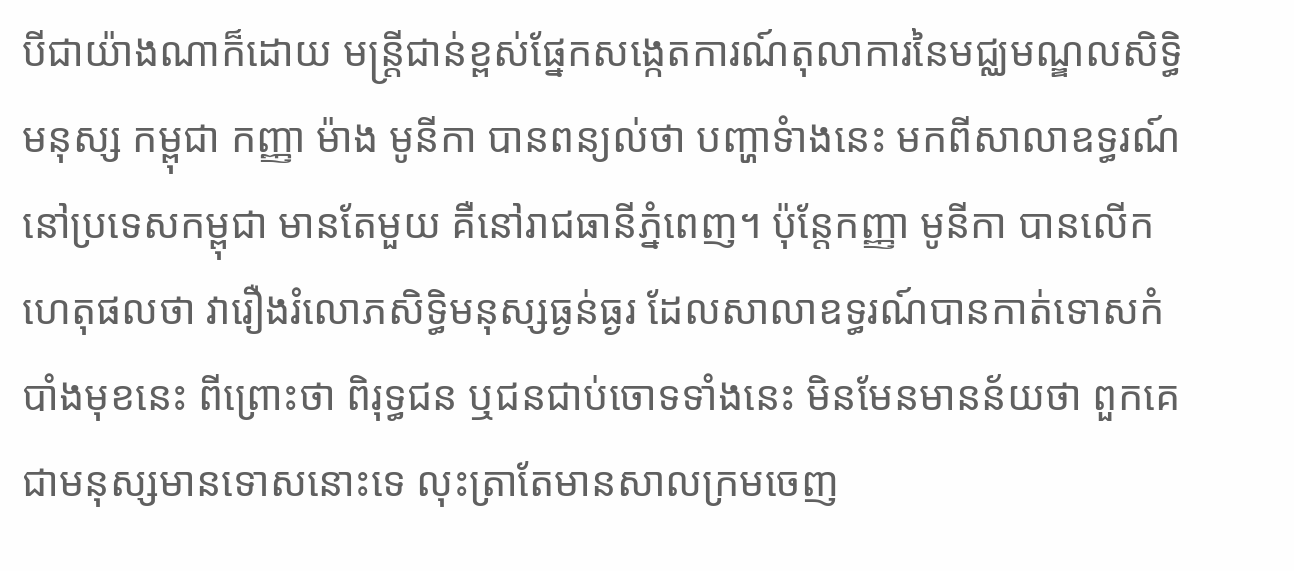បីជាយ៉ាងណាក៏ដោយ មន្ត្រីជាន់ខ្ពស់ផ្នែកសង្កេតការណ៍តុលាការនៃមជ្ឈមណ្ឌលសិទ្ធិមនុស្ស កម្ពុជា កញ្ញា ម៉ាង មូនីកា បានពន្យល់ថា បញ្ហាទំាងនេះ មកពីសាលាឧទ្ធរណ៍នៅប្រទេសកម្ពុជា មានតែមួយ គឺនៅរាជធានីភ្នំពេញ។ ប៉ុន្តែកញ្ញា មូនីកា បានលើកហេតុផលថា វារឿងរំលោភសិទ្ធិមនុស្សធ្ងន់ធ្ងរ ដែលសាលាឧទ្ធរណ៍បានកាត់ទោសកំបាំងមុខនេះ ពីព្រោះថា ពិរុទ្ធជន ឬជនជាប់ចោទទាំងនេះ មិនមែនមានន័យថា ពួកគេជាមនុស្សមានទោសនោះទេ លុះត្រាតែមានសាលក្រមចេញ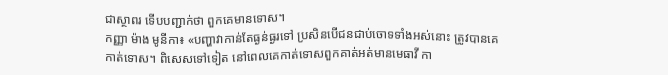ជាស្ថាពរ ទើបបញ្ជាក់ថា ពួកគេមានទោស។
កញ្ញា ម៉ាង មូនីកា៖ «បញ្ហាវាកាន់តែធ្ងន់ធ្ងរទៅ ប្រសិនបើជនជាប់ចោទទាំងអស់នោះ ត្រូវបានគេកាត់ទោស។ ពិសេសទៅទៀត នៅពេលគេកាត់ទោសពួកគាត់អត់មានមេធាវី កា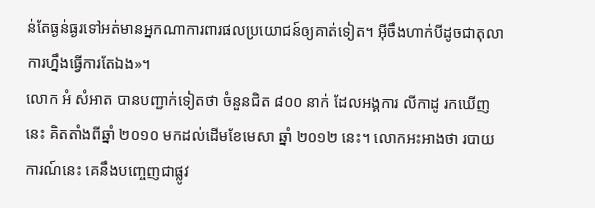ន់តែធ្ងន់ធ្ងរទៅអត់មានអ្នកណាការពារផលប្រយោជន៍ឲ្យគាត់ទៀត។ អ៊ីចឹងហាក់បីដូចជាតុលាការហ្នឹងធ្វើការតែឯង»។
លោក អំ សំអាត បានបញ្ជាក់ទៀតថា ចំនួនជិត ៨០០ នាក់ ដែលអង្គការ លីកាដូ រកឃើញនេះ គិតតាំងពីឆ្នាំ ២០១០ មកដល់ដើមខែមេសា ឆ្នាំ ២០១២ នេះ។ លោកអះអាងថា របាយការណ៍នេះ គេនឹងបញ្ចេញជាផ្លូវ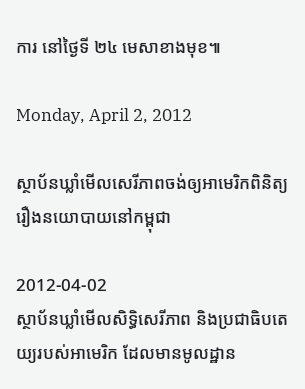ការ នៅថ្ងៃទី ២៤ មេសាខាងមុខ៕

Monday, April 2, 2012

ស្ថាប័នឃ្លាំមើលសេរីភាពចង់ឲ្យអាមេរិកពិនិត្យរឿងនយោបាយនៅកម្ពុជា

2012-04-02
ស្ថាប័នឃ្លាំមើលសិទ្ធិសេរីភាព និងប្រជាធិបតេយ្យរបស់អាមេរិក ដែលមានមូលដ្ឋាន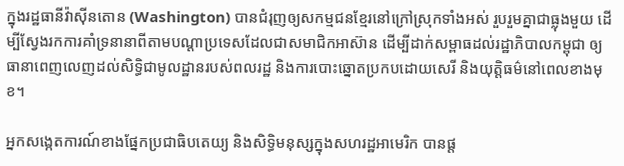ក្នុងរដ្ឋធានីវ៉ាស៊ីនតោន (Washington) បានជំរុញឲ្យសកម្មជនខ្មែរនៅក្រៅស្រុកទាំងអស់ រួបរួមគ្នាជាធ្លុងមួយ ដើម្បីស្វែងរកការគាំទ្រនានាពីតាមបណ្ដាប្រទេសដែលជាសមាជិកអាស៊ាន ដើម្បីដាក់សម្ពាធដល់រដ្ឋាភិបាលកម្ពុជា ឲ្យធានាពេញលេញដល់សិទ្ធិជាមូលដ្ឋានរបស់ពលរដ្ឋ និងការបោះឆ្នោតប្រកបដោយសេរី និងយុត្តិធម៌នៅពេលខាងមុខ។

អ្នកសង្កេតការណ៍ខាងផ្នែកប្រជាធិបតេយ្យ និងសិទ្ធិមនុស្សក្នុងសហរដ្ឋអាមេរិក បានផ្ដ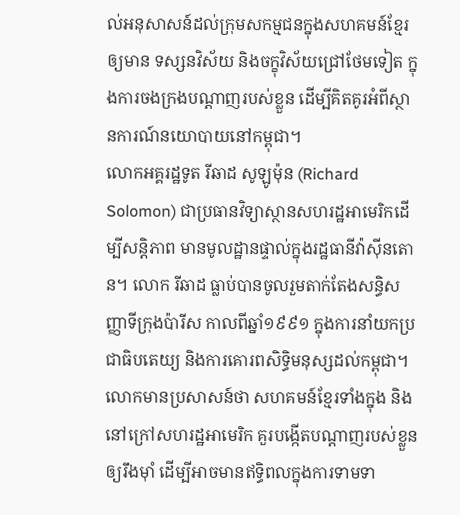ល់អនុសាសន៍ដល់ក្រុមសកម្មជនក្នុងសហគមន៍ខ្មែរឲ្យមាន ទស្សនវិស័យ និងចក្ខុវិស័យជ្រៅថែមទៀត ក្នុងការចងក្រងបណ្ដាញរបស់ខ្លួន ដើម្បីគិតគូរអំពីស្ថានការណ៍នយោបាយនៅកម្ពុជា។
លោកអគ្គរដ្ឋទូត រីឆាដ សូឡូម៉ុន (Richard Solomon) ជាប្រធានវិទ្យាស្ថានសហរដ្ឋអាមេរិកដើម្បីសន្តិភាព មានមូលដ្ឋានផ្ទាល់ក្នុងរដ្ឋធានីវ៉ាស៊ីនតោន។ លោក រីឆាដ ធ្លាប់បានចូលរួមតាក់តែងសន្ធិសញ្ញាទីក្រុងប៉ារីស កាលពីឆ្នាំ១៩៩១ ក្នុងការនាំយកប្រជាធិបតេយ្យ និងការគោរពសិទ្ធិមនុស្សដល់កម្ពុជា។
លោកមានប្រសាសន៍ថា សហគមន៍ខ្មែរទាំងក្នុង និងនៅក្រៅសហរដ្ឋអាមេរិក គួរបង្កើតបណ្ដាញរបស់ខ្លួនឲ្យរឹងម៉ាំ ដើម្បីអាចមានឥទ្ធិពលក្នុងការទាមទា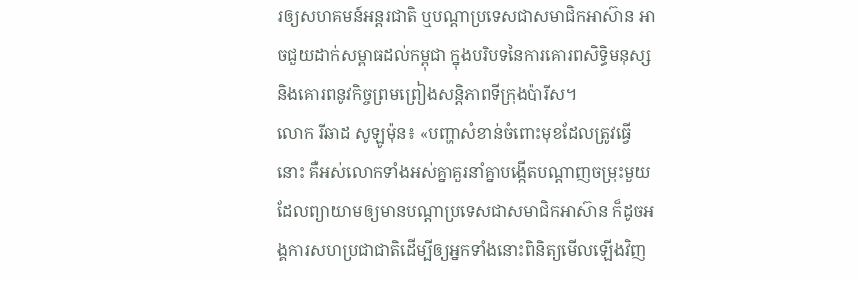រឲ្យសហគមន៍អន្តរជាតិ ឬបណ្ដាប្រទេសជាសមាជិកអាស៊ាន អាចជួយដាក់សម្ពាធដល់កម្ពុជា ក្នុងបរិបទនៃការគោរពសិទ្ធិមនុស្ស និងគោរពនូវកិច្ចព្រមព្រៀងសន្តិភាពទីក្រុងប៉ារីស។
លោក រីឆាដ សូឡូម៉ុន៖ «បញ្ហាសំខាន់ចំពោះមុខដែលត្រូវធ្វើនោះ គឺអស់លោកទាំងអស់គ្នាគួរនាំគ្នាបង្កើតបណ្ដាញចម្រុះមួយ ដែលព្យាយាមឲ្យមានបណ្ដាប្រទេសជាសមាជិកអាស៊ាន ក៏ដូចអង្គការសហប្រជាជាតិដើម្បីឲ្យអ្នកទាំងនោះពិនិត្យមើលឡើងវិញ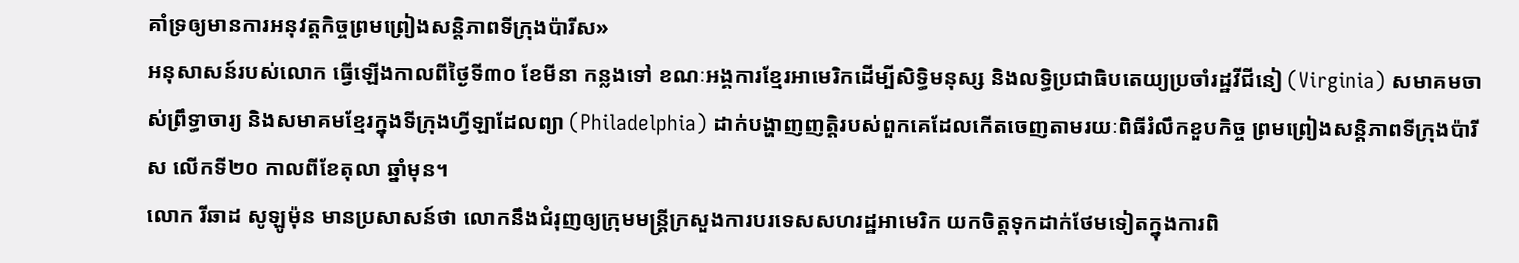គាំទ្រឲ្យមានការអនុវត្តកិច្ចព្រមព្រៀងសន្តិភាពទីក្រុងប៉ារីស»
អនុសាសន៍របស់លោក ធ្វើឡើងកាលពីថ្ងៃទី៣០ ខែមីនា កន្លងទៅ ខណៈអង្គការខ្មែរអាមេរិកដើម្បីសិទ្ធិមនុស្ស និងលទ្ធិប្រជាធិបតេយ្យប្រចាំរដ្ឋវីជីនៀ (Virginia) សមាគមចាស់ព្រឹទ្ធាចារ្យ និងសមាគមខ្មែរក្នុងទីក្រុងហ្វីឡាដែលព្យា (Philadelphia) ដាក់បង្ហាញញត្តិរបស់ពួកគេដែលកើតចេញតាមរយៈពិធីរំលឹកខួបកិច្ច ព្រមព្រៀងសន្តិភាពទីក្រុងប៉ារីស លើកទី២០ កាលពីខែតុលា ឆ្នាំមុន។
លោក រីឆាដ សូឡូម៉ុន មានប្រសាសន៍ថា លោកនឹងជំរុញឲ្យក្រុមមន្ត្រីក្រសួងការបរទេសសហរដ្ឋអាមេរិក យកចិត្តទុកដាក់ថែមទៀតក្នុងការពិ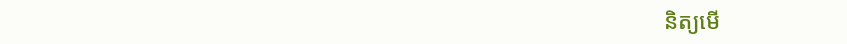និត្យមើ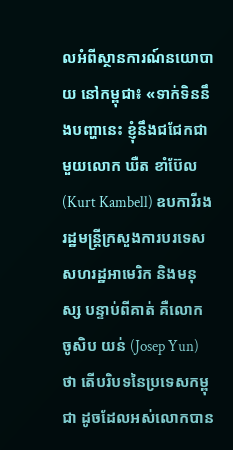លអំពីស្ថានការណ៍នយោបាយ នៅកម្ពុជា៖ «ទាក់ទិននឹងបញ្ហានេះ ខ្ញុំនឹងជជែកជាមួយលោក ឃឺត ខាំប៊ែល (Kurt Kambell) ឧបការីរងរដ្ឋមន្ត្រីក្រសួងការបរទេសសហរដ្ឋអាមេរិក និងមនុស្ស បន្ទាប់ពីគាត់ គឺលោក ចូសិប យន់ (Josep Yun) ថា តើបរិបទនៃប្រទេសកម្ពុជា ដូចដែលអស់លោកបាន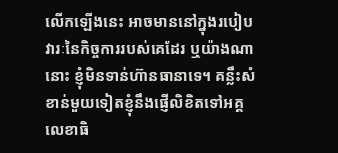លើកឡើងនេះ អាចមាននៅក្នុងរបៀបវារៈនៃកិច្ចការរបស់គេដែរ ឬយ៉ាងណានោះ ខ្ញុំមិនទាន់ហ៊ានធានាទេ។ គន្លឹះសំខាន់មួយទៀតខ្ញុំនឹងផ្ញើលិខិតទៅអគ្គលេខាធិ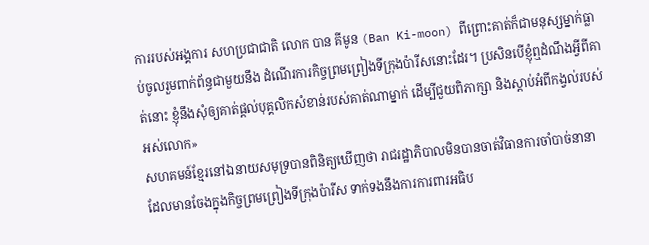ការរបស់អង្គការ សហប្រជាជាតិ លោក បាន គីមូន (Ban Ki-moon) ពីព្រោះគាត់ក៏ជាមនុស្សម្នាក់ធ្លាប់ចូលរួមពាក់ព័ន្ធជាមួយនឹង ដំណើរការកិច្ចព្រមព្រៀងទីក្រុងប៉ារីសនោះដែរ។ ប្រសិនបើខ្ញុំឮដំណឹងអ្វីពីគាត់នោះ ខ្ញុំនឹងសុំឲ្យគាត់ផ្ដល់បុគ្គលិកសំខាន់របស់គាត់ណាម្នាក់ ដើម្បីជួយពិភាក្សា និងស្ដាប់អំពីកង្វល់របស់អស់លោក»
សហគមន៍ខ្មែរនៅឯនាយសមុទ្របានពិនិត្យឃើញថា រាជរដ្ឋាភិបាលមិនបានចាត់វិធានការចាំបាច់នានា ដែលមានចែងក្នុងកិច្ចព្រមព្រៀងទីក្រុងប៉ារីស ទាក់ទងនឹងការការពារអធិប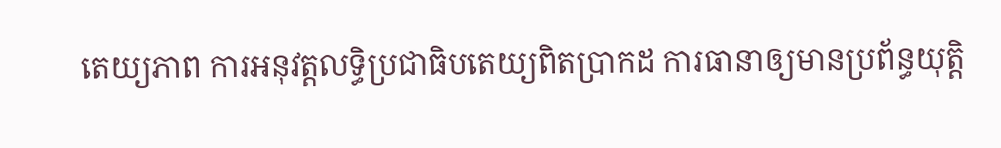តេយ្យភាព ការអនុវត្តលទ្ធិប្រជាធិបតេយ្យពិតប្រាកដ ការធានាឲ្យមានប្រព័ន្ធយុត្តិ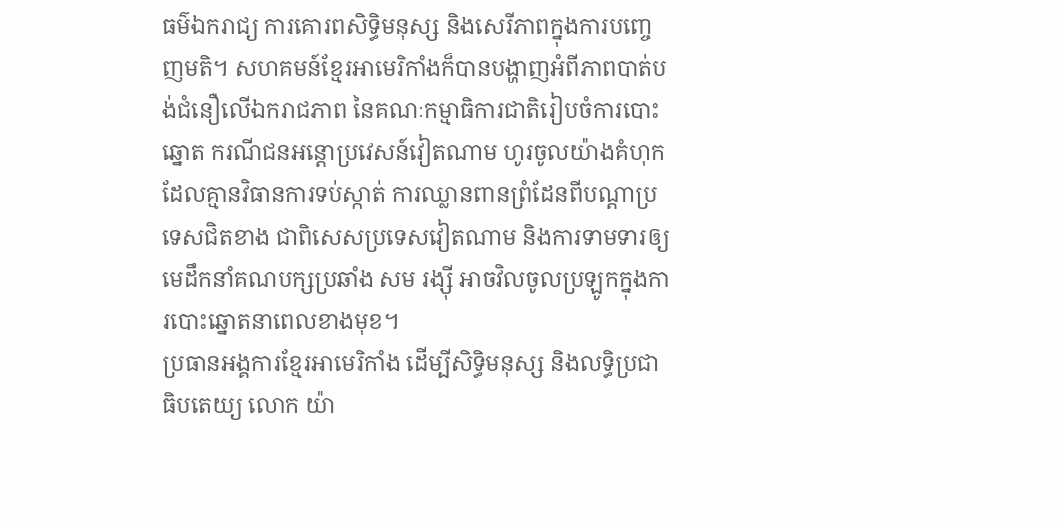ធម៌ឯករាជ្យ ការគោរពសិទ្ធិមនុស្ស និងសេរីភាពក្នុងការបញ្ចេញមតិ។ សហគមន៍ខ្មែរអាមេរិកាំងក៏បានបង្ហាញអំពីភាពបាត់បង់ជំនឿលើឯករាជភាព នៃគណៈកម្មាធិការជាតិរៀបចំការបោះឆ្នោត ករណីជនអន្តោប្រវេសន៍វៀតណាម ហូរចូលយ៉ាងគំហុកដែលគ្មានវិធានការទប់ស្កាត់ ការឈ្លានពានព្រំដែនពីបណ្ដាប្រទេសជិតខាង ជាពិសេសប្រទេសវៀតណាម និងការទាមទារឲ្យមេដឹកនាំគណបក្សប្រឆាំង សម រង្ស៊ី អាចវិលចូលប្រឡូកក្នុងការបោះឆ្នោតនាពេលខាងមុខ។
ប្រធានអង្គការខ្មែរអាមេរិកាំង ដើម្បីសិទ្ធិមនុស្ស និងលទ្ធិប្រជាធិបតេយ្យ លោក យ៉ា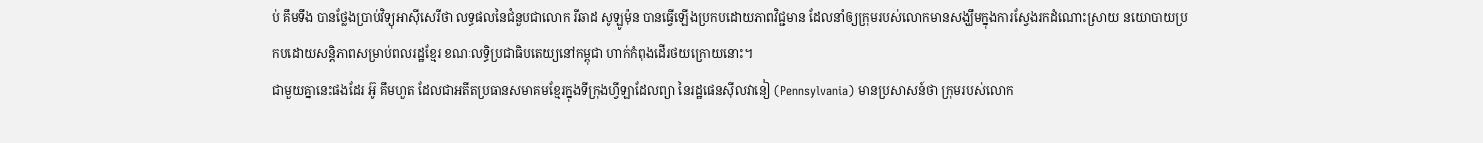ប់ គឹមទឹង បានថ្លែងប្រាប់វិទ្យុអាស៊ីសេរីថា លទ្ធផលនៃជំនួបជាលោក រីឆាដ សូឡូម៉ុន បានធ្វើឡើងប្រកបដោយភាពវិជ្ជមាន ដែលនាំឲ្យក្រុមរបស់លោកមានសង្ឃឹមក្នុងការស្វែងរកដំណោះស្រាយ នយោបាយប្រកបដោយសន្តិភាពសម្រាប់ពលរដ្ឋខ្មែរ ខណៈលទ្ធិប្រជាធិបតេយ្យនៅកម្ពុជា ហាក់កំពុងដើរថយក្រោយនោះ។
ជាមួយគ្នានេះផងដែរ អ៊ូ គឹមហួត ដែលជាអតីតប្រធានសមាគមខ្មែរក្នុងទីក្រុងហ្វីឡាដែលព្យា នៃរដ្ឋផេនស៊ីលវានៀ (Pennsylvania) មានប្រសាសន៍ថា ក្រុមរបស់លោក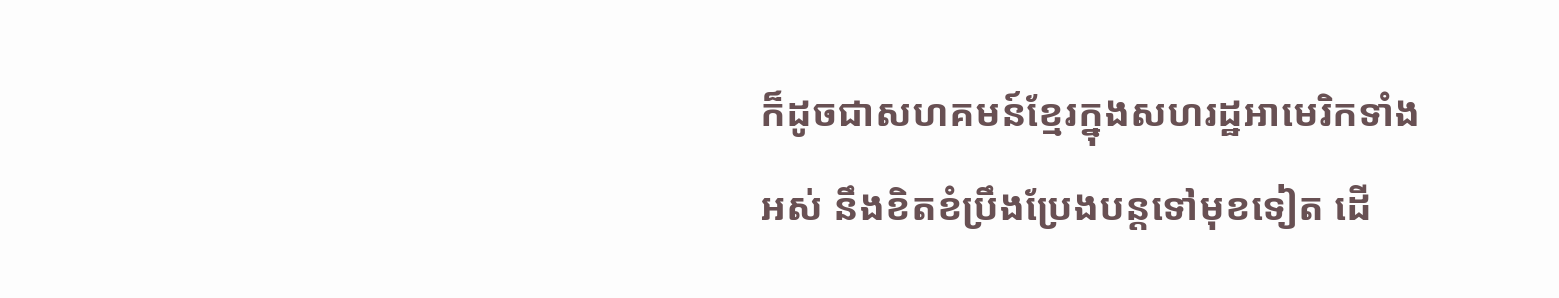ក៏ដូចជាសហគមន៍ខ្មែរក្នុងសហរដ្ឋអាមេរិកទាំងអស់ នឹងខិតខំប្រឹងប្រែងបន្តទៅមុខទៀត ដើ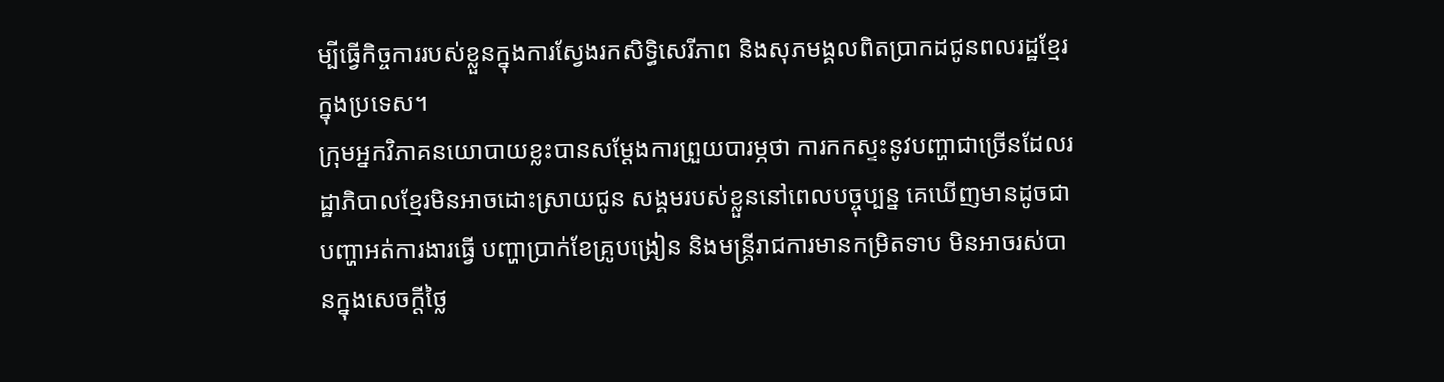ម្បីធ្វើកិច្ចការរបស់ខ្លួនក្នុងការស្វែងរកសិទ្ធិសេរីភាព និងសុភមង្គលពិតប្រាកដជូនពលរដ្ឋខ្មែរក្នុងប្រទេស។
ក្រុមអ្នកវិភាគនយោបាយខ្លះបានសម្ដែងការព្រួយបារម្ភថា ការកកស្ទះនូវបញ្ហាជាច្រើនដែលរដ្ឋាភិបាលខ្មែរមិនអាចដោះស្រាយជូន សង្គមរបស់ខ្លួននៅពេលបច្ចុប្បន្ន គេឃើញមានដូចជាបញ្ហាអត់ការងារធ្វើ បញ្ហាប្រាក់ខែគ្រូបង្រៀន និងមន្ត្រីរាជការមានកម្រិតទាប មិនអាចរស់បានក្នុងសេចក្ដីថ្លៃ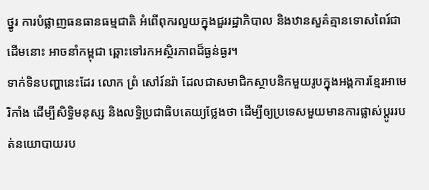ថ្នូរ ការបំផ្លាញធនធានធម្មជាតិ អំពើពុករលួយក្នុងជួររដ្ឋាភិបាល និងឋានសួគ៌គ្មានទោសពៃរ៍ជាដើមនោះ អាចនាំកម្ពុជា ឆ្ពោះទៅរកអស្ថិរភាពដ៏ធ្ងន់ធ្ងរ។
ទាក់ទិនបញ្ហានេះដែរ លោក ព្រំ សៅរ៍នរ៉ា ដែលជាសមាជិកស្ថាបនិកមួយរូបក្នុងអង្គការខ្មែរអាមេរិកាំង ដើម្បីសិទ្ធិមនុស្ស និងលទ្ធិប្រជាធិបតេយ្យថ្លែងថា ដើម្បីឲ្យប្រទេសមួយមានការផ្លាស់ប្ដូររបត់នយោបាយរប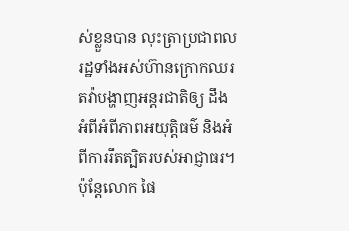ស់ខ្លួនបាន លុះត្រាប្រជាពលរដ្ឋទាំងអស់ហ៊ានក្រោកឈរតវ៉ាបង្ហាញអន្តរជាតិឲ្យ ដឹងអំពីអំពីភាពអយុត្តិធម៌ និងអំពីការរឹតត្បិតរបស់អាជ្ញាធរ។
ប៉ុន្តែលោក ផៃ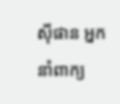ស៊ីផាន អ្នកនាំពាក្យ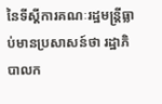នៃទីស្ដីការគណៈរដ្ឋមន្ត្រីធ្លាប់មានប្រសាសន៍ថា រដ្ឋាភិបាលក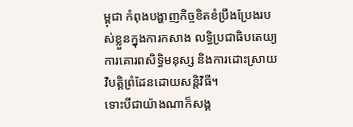ម្ពុជា កំពុងបង្ហាញកិច្ចខិតខំប្រឹងប្រែងរបស់ខ្លួនក្នុងការកសាង លទ្ធិប្រជាធិបតេយ្យការគោរពសិទ្ធិមនុស្ស និងការដោះស្រាយវិបត្តិព្រំដែនដោយសន្តិវិធី។
ទោះបីជាយ៉ាងណាក៏សង្គ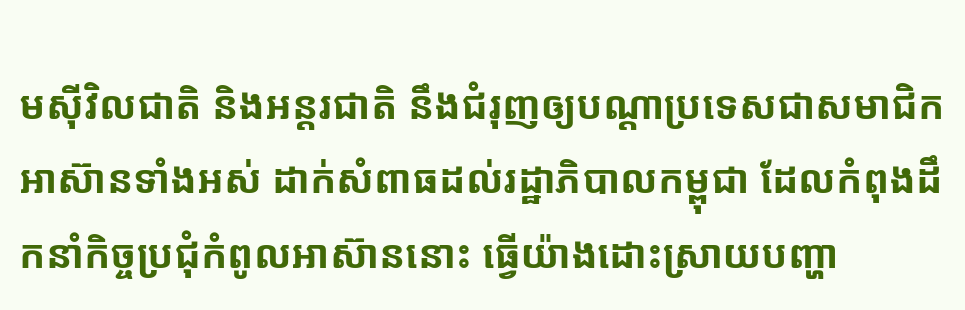មស៊ីវិលជាតិ និងអន្តរជាតិ នឹងជំរុញឲ្យបណ្ដាប្រទេសជាសមាជិកអាស៊ានទាំងអស់ ដាក់សំពាធដល់រដ្ឋាភិបាលកម្ពុជា ដែលកំពុងដឹកនាំកិច្ចប្រជុំកំពូលអាស៊ាននោះ ធ្វើយ៉ាងដោះស្រាយបញ្ហា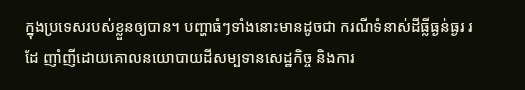ក្នុងប្រទេសរបស់ខ្លួនឲ្យបាន។ បញ្ហាធំៗទាំងនោះមានដូចជា ករណីទំនាស់ដីធ្លីធ្ងន់ធ្ងរ រដែ ញាំញីដោយគោលនយោបាយដីសម្បទានសេដ្ឋកិច្ច និងការ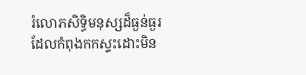រំលោភសិទ្ធិមនុស្សដ៏ធ្ងន់ធ្ងរដែលកំពុងកកស្ទះដោះមិន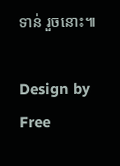ទាន់ រួចនោះ៕

Design by Free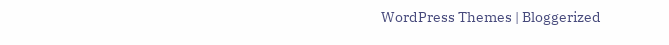WordPress Themes | Bloggerized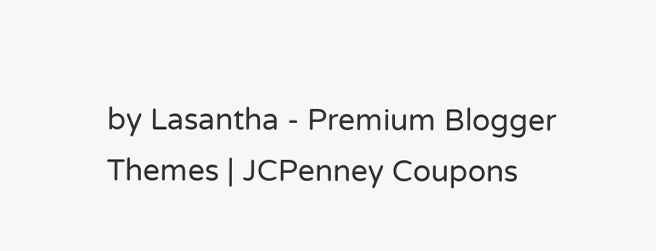by Lasantha - Premium Blogger Themes | JCPenney Coupons